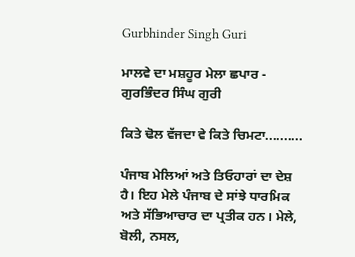Gurbhinder Singh Guri

ਮਾਲਵੇ ਦਾ ਮਸ਼ਹੂਰ ਮੇਲਾ ਛਪਾਰ - ਗੁਰਭਿੰਦਰ ਸਿੰਘ ਗੁਰੀ

ਕਿਤੇ ਢੋਲ ਵੱਜਦਾ ਵੇ ਕਿਤੇ ਚਿਮਟਾ..........

ਪੰਜਾਬ ਮੇਲਿਆਂ ਅਤੇ ਤਿਓਹਾਰਾਂ ਦਾ ਦੇਸ਼ ਹੈ। ਇਹ ਮੇਲੇ ਪੰਜਾਬ ਦੇ ਸਾਂਝੇ ਧਾਰਮਿਕ ਅਤੇ ਸੱਭਿਆਚਾਰ ਦਾ ਪ੍ਰਤੀਕ ਹਨ। ਮੇਲੇ, ਬੋਲੀ, ਨਸਲ,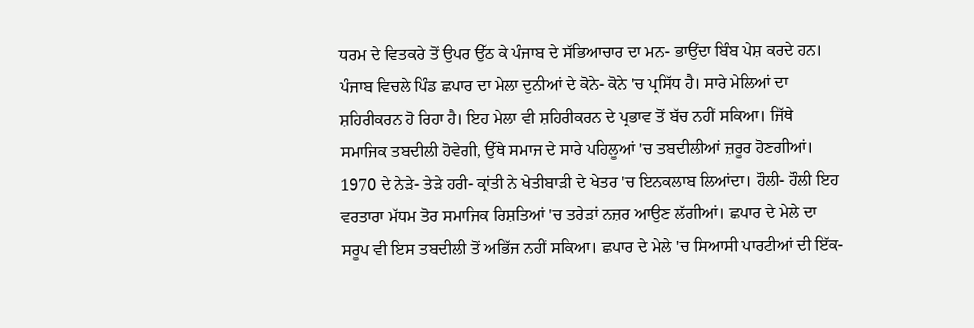ਧਰਮ ਦੇ ਵਿਤਕਰੇ ਤੋਂ ਉਪਰ ਉੱਠ ਕੇ ਪੰਜਾਬ ਦੇ ਸੱਭਿਆਚਾਰ ਦਾ ਮਨ- ਭਾਉਂਦਾ ਬਿੰਬ ਪੇਸ਼ ਕਰਦੇ ਹਨ। ਪੰਜਾਬ ਵਿਚਲੇ ਪਿੰਡ ਛਪਾਰ ਦਾ ਮੇਲਾ ਦੁਨੀਆਂ ਦੇ ਕੋਨੇ- ਕੋਨੇ 'ਚ ਪ੍ਰਸਿੱਧ ਹੈ। ਸਾਰੇ ਮੇਲਿਆਂ ਦਾ ਸ਼ਹਿਰੀਕਰਨ ਹੋ ਰਿਹਾ ਹੈ। ਇਹ ਮੇਲਾ ਵੀ ਸ਼ਹਿਰੀਕਰਨ ਦੇ ਪ੍ਰਭਾਵ ਤੋਂ ਬੱਚ ਨਹੀਂ ਸਕਿਆ। ਜਿੱਥੇ ਸਮਾਜਿਕ ਤਬਦੀਲੀ ਹੋਵੇਗੀ, ਉੱਥੇ ਸਮਾਜ ਦੇ ਸਾਰੇ ਪਹਿਲੂਆਂ 'ਚ ਤਬਦੀਲੀਆਂ ਜ਼ਰੂਰ ਹੋਣਗੀਆਂ। 1970 ਦੇ ਨੇੜੇ- ਤੇੜੇ ਹਰੀ- ਕ੍ਰਾਂਤੀ ਨੇ ਖੇਤੀਬਾੜੀ ਦੇ ਖੇਤਰ 'ਚ ਇਨਕਲਾਬ ਲਿਆਂਦਾ। ਹੌਲੀ- ਹੌਲੀ ਇਹ ਵਰਤਾਰਾ ਮੱਧਮ ਤੋਰ ਸਮਾਜਿਕ ਰਿਸ਼ਤਿਆਂ 'ਚ ਤਰੇੜਾਂ ਨਜ਼ਰ ਆਉਣ ਲੱਗੀਆਂ। ਛਪਾਰ ਦੇ ਮੇਲੇ ਦਾ ਸਰੂਪ ਵੀ ਇਸ ਤਬਦੀਲੀ ਤੋਂ ਅਭਿੱਜ ਨਹੀਂ ਸਕਿਆ। ਛਪਾਰ ਦੇ ਮੇਲੇ 'ਚ ਸਿਆਸੀ ਪਾਰਟੀਆਂ ਦੀ ਇੱਕ-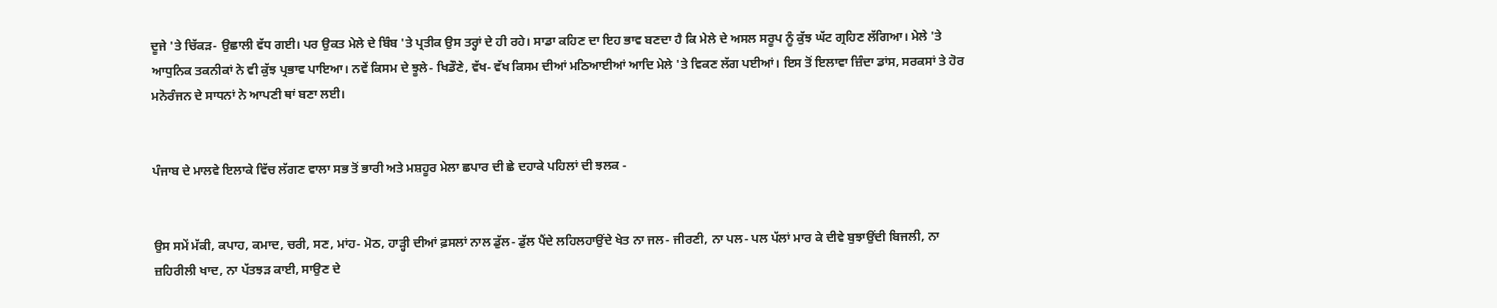ਦੂਜੇ 'ਤੇ ਚਿੱਕੜ- ਉਛਾਲੀ ਵੱਧ ਗਈ। ਪਰ ਉਕਤ ਮੇਲੇ ਦੇ ਬਿੰਬ 'ਤੇ ਪ੍ਰਤੀਕ ਉਸ ਤਰ੍ਹਾਂ ਦੇ ਹੀ ਰਹੇ। ਸਾਡਾ ਕਹਿਣ ਦਾ ਇਹ ਭਾਵ ਬਣਦਾ ਹੈ ਕਿ ਮੇਲੇ ਦੇ ਅਸਲ ਸਰੂਪ ਨੂੰ ਕੁੱਝ ਘੱਟ ਗ੍ਰਹਿਣ ਲੱਗਿਆ। ਮੇਲੇ 'ਤੇ ਆਧੁਨਿਕ ਤਕਨੀਕਾਂ ਨੇ ਵੀ ਕੁੱਝ ਪ੍ਰਭਾਵ ਪਾਇਆ। ਨਵੇਂ ਕਿਸਮ ਦੇ ਝੂਲੇ- ਖਿਡੌਣੇ, ਵੱਖ- ਵੱਖ ਕਿਸਮ ਦੀਆਂ ਮਠਿਆਈਆਂ ਆਦਿ ਮੇਲੇ 'ਤੇ ਵਿਕਣ ਲੱਗ ਪਈਆਂ। ਇਸ ਤੋਂ ਇਲਾਵਾ ਜ਼ਿੰਦਾ ਡਾਂਸ, ਸਰਕਸਾਂ ਤੇ ਹੋਰ ਮਨੋਰੰਜਨ ਦੇ ਸਾਧਨਾਂ ਨੇ ਆਪਣੀ ਥਾਂ ਬਣਾ ਲਈ।


ਪੰਜਾਬ ਦੇ ਮਾਲਵੇ ਇਲਾਕੇ ਵਿੱਚ ਲੱਗਣ ਵਾਲਾ ਸਭ ਤੋਂ ਭਾਰੀ ਅਤੇ ਮਸ਼ਹੂਰ ਮੇਲਾ ਛਪਾਰ ਦੀ ਛੇ ਦਹਾਕੇ ਪਹਿਲਾਂ ਦੀ ਝਲਕ -


ਉਸ ਸਮੇਂ ਮੱਕੀ, ਕਪਾਹ, ਕਮਾਦ, ਚਰੀ, ਸਣ, ਮਾਂਹ- ਮੋਠ, ਹਾੜ੍ਹੀ ਦੀਆਂ ਫ਼ਸਲਾਂ ਨਾਲ ਡੁੱਲ- ਡੁੱਲ ਪੈਂਦੇ ਲਹਿਲਹਾਉਂਦੇ ਖੇਤ ਨਾ ਜਲ- ਜੀਰਣੀ, ਨਾ ਪਲ- ਪਲ ਪੱਲਾਂ ਮਾਰ ਕੇ ਦੀਵੇ ਬੁਝਾਉਂਦੀ ਬਿਜਲੀ, ਨਾ ਜ਼ਹਿਰੀਲੀ ਖਾਦ, ਨਾ ਪੱਤਝੜ ਕਾਈ, ਸਾਉਣ ਦੇ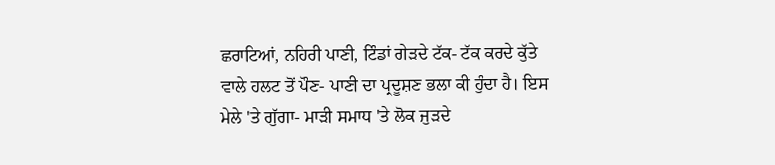ਛਰਾਟਿਆਂ, ਨਹਿਰੀ ਪਾਣੀ, ਟਿੰਡਾਂ ਗੇੜਦੇ ਟੱਕ- ਟੱਕ ਕਰਦੇ ਕੁੱਤੇ ਵਾਲੇ ਹਲਟ ਤੋਂ ਪੌਣ- ਪਾਣੀ ਦਾ ਪ੍ਰਦੂਸ਼ਣ ਭਲਾ ਕੀ ਹੁੰਦਾ ਹੈ। ਇਸ ਮੇਲੇ 'ਤੇ ਗੁੱਗਾ- ਮਾੜੀ ਸਮਾਧ 'ਤੇ ਲੋਕ ਜੁੜਦੇ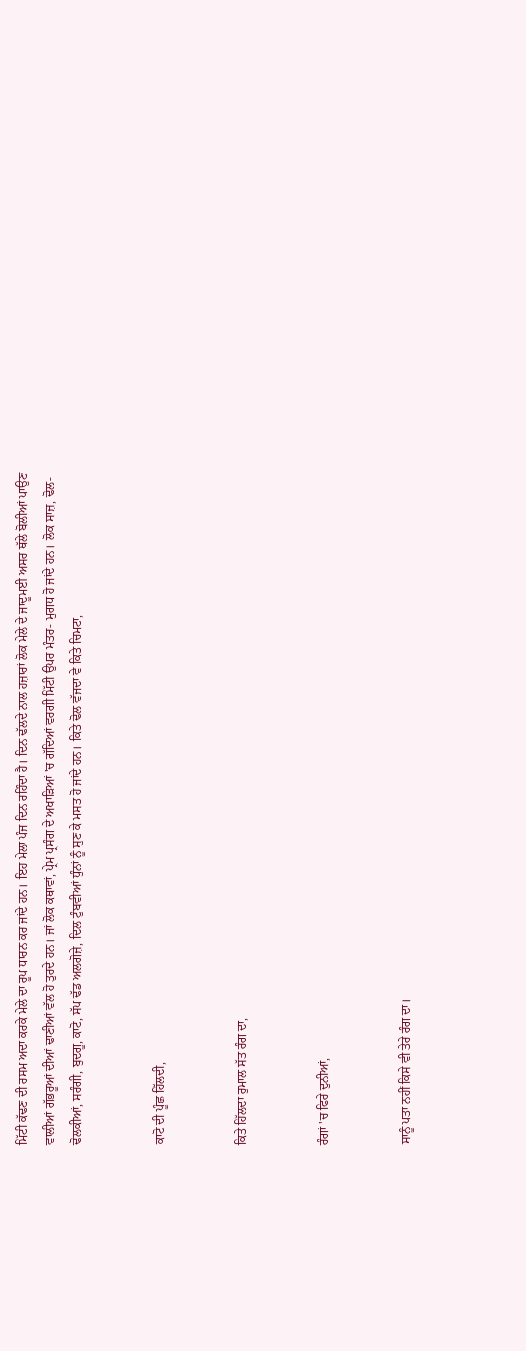ਮਿੱਟੀ ਕੱਢਣ ਦੀ ਰਸਮ ਅਦਾ ਕਰਕੇ ਮੇਲੇ ਦਾ ਰੂਪ ਧਾਰਨ ਕਰ ਜਾਂਦੇ ਹਨ। ਇਹ ਮੇਲਾ ਪੰਜ ਦਿਨ ਰਹਿੰਦਾ ਹੈ। ਦਿਨ ਢੱਲਦੇ ਨਾਲ ਹਜ਼ਾਰਾਂ ਲੋਕ ਮੇਲੇ ਦੇ ਜਾਦੂਮਈ ਅਸਰ ਥੱਲੇ ਬੋਲੀਆਂ ਪਾਉਣ ਵਾਲੀਆਂ ਗੱਭਰੂਆਂ ਦੀਆਂ ਢਾਣੀਆਂ ਵੱਲ ਹੋ ਤੁਰਦੇ ਹਨ। ਜਾਂ ਲੋਕ ਕਥਾਵਾਂ, ਪ੍ਰੇਮ ਪ੍ਰਸੰਗ ਦੇ ਅਖਾੜਿਆਂ 'ਚ ਗੱਦਿਆਂ ਵਰਗੀ ਮਿੱਟੀ ਉਪਰ ਮੰਤਰ- ਮੁਗਧ ਹੋ ਜਾਂਦੇ ਹਨ। ਲੋਕ ਸਾਜ਼, ਢੋਲ- ਢੋਲਕੀਆਂ, ਸਰੰਗੀ, ਬੁਦਗੂ, ਕਾਟੋ, ਸੱਪ ਢੱਡ ਅਲਗੋਜ਼ੇ, ਦਿਲ ਟੁੰਬਵੀਆਂ ਧੁੰਨਾਂ ਨੂੰ ਸੁਣ ਕੇ ਮਸਤ ਹੋ ਜਾਂਦੇ ਹਨ। ਕਿਤੇ ਢੋਲ ਵੱਜਦਾ ਵੇ ਕਿਤੇ ਚਿਮਟਾ,


ਕਾਟੋ ਦੀ ਪੂੰਛ ਹਿੱਲਦੀ,


ਕਿਤੇ ਹਿੱਲਦਾ ਰੁਮਾਲ ਸੱਤ ਰੰਗ ਦਾ,


ਰੰਗਾਂ 'ਚ ਫਿਰੇ ਦੁਨੀਆਂ,


ਸਾਨੂੰ ਪਤਾ ਨਹੀਂ ਕਿਸੇ ਵੀ ਤੇਰੇ ਰੰਗ ਦਾ।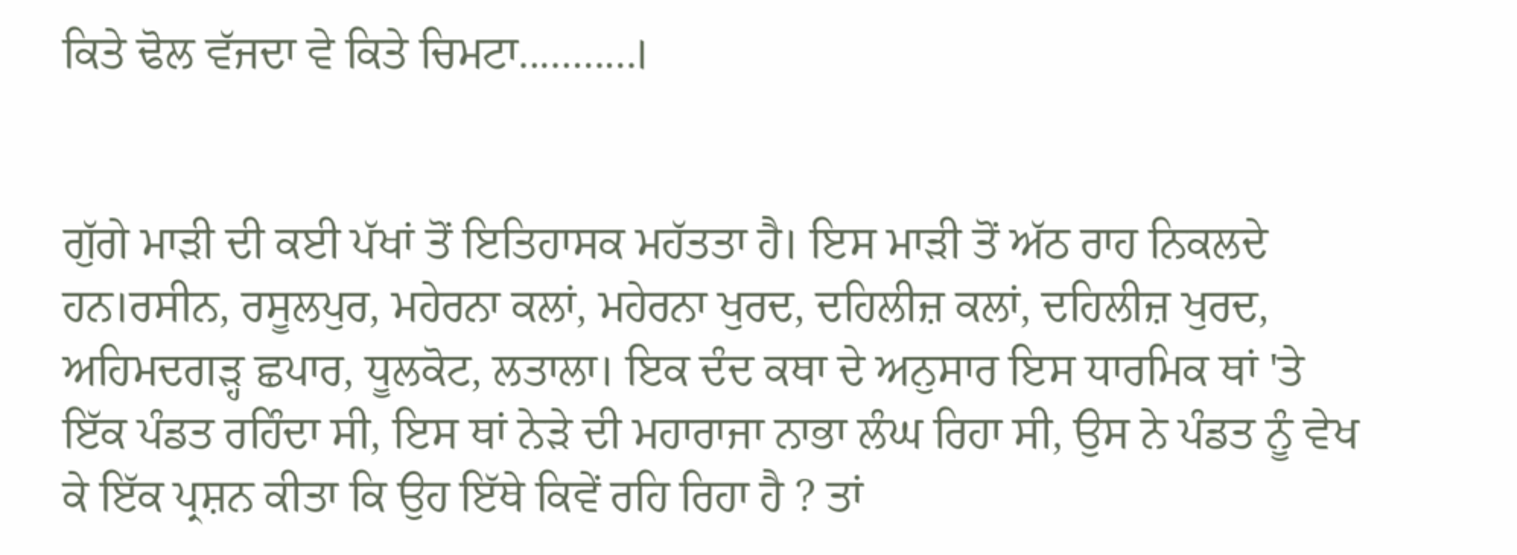ਕਿਤੇ ਢੋਲ ਵੱਜਦਾ ਵੇ ਕਿਤੇ ਚਿਮਟਾ...........।


ਗੁੱਗੇ ਮਾੜੀ ਦੀ ਕਈ ਪੱਖਾਂ ਤੋਂ ਇਤਿਹਾਸਕ ਮਹੱਤਤਾ ਹੈ। ਇਸ ਮਾੜੀ ਤੋਂ ਅੱਠ ਰਾਹ ਨਿਕਲਦੇ ਹਨ।ਰਸੀਨ, ਰਸੂਲਪੁਰ, ਮਹੇਰਨਾ ਕਲਾਂ, ਮਹੇਰਨਾ ਖੁਰਦ, ਦਹਿਲੀਜ਼ ਕਲਾਂ, ਦਹਿਲੀਜ਼ ਖੁਰਦ, ਅਹਿਮਦਗੜ੍ਹ ਛਪਾਰ, ਧੂਲਕੋਟ, ਲਤਾਲਾ। ਇਕ ਦੰਦ ਕਥਾ ਦੇ ਅਨੁਸਾਰ ਇਸ ਧਾਰਮਿਕ ਥਾਂ 'ਤੇ ਇੱਕ ਪੰਡਤ ਰਹਿੰਦਾ ਸੀ, ਇਸ ਥਾਂ ਨੇੜੇ ਦੀ ਮਹਾਰਾਜਾ ਨਾਭਾ ਲੰਘ ਰਿਹਾ ਸੀ, ਉਸ ਨੇ ਪੰਡਤ ਨੂੰ ਵੇਖ ਕੇ ਇੱਕ ਪ੍ਰਸ਼ਨ ਕੀਤਾ ਕਿ ਉਹ ਇੱਥੇ ਕਿਵੇਂ ਰਹਿ ਰਿਹਾ ਹੈ ? ਤਾਂ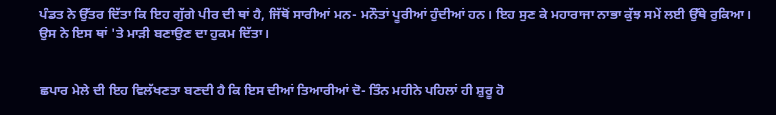ਪੰਡਤ ਨੇ ਉੱਤਰ ਦਿੱਤਾ ਕਿ ਇਹ ਗੁੱਗੇ ਪੀਰ ਦੀ ਥਾਂ ਹੈ, ਜਿੱਥੋਂ ਸਾਰੀਆਂ ਮਨ- ਮਨੌਤਾਂ ਪੂਰੀਆਂ ਹੁੰਦੀਆਂ ਹਨ। ਇਹ ਸੁਣ ਕੇ ਮਹਾਰਾਜਾ ਨਾਭਾ ਕੁੱਝ ਸਮੇਂ ਲਈ ਉੱਥੇ ਰੁਕਿਆ। ਉਸ ਨੇ ਇਸ ਥਾਂ 'ਤੇ ਮਾੜੀ ਬਣਾਉਣ ਦਾ ਹੁਕਮ ਦਿੱਤਾ।


ਛਪਾਰ ਮੇਲੇ ਦੀ ਇਹ ਵਿਲੱਖਣਤਾ ਬਣਦੀ ਹੈ ਕਿ ਇਸ ਦੀਆਂ ਤਿਆਰੀਆਂ ਦੋ- ਤਿੰਨ ਮਹੀਨੇ ਪਹਿਲਾਂ ਹੀ ਸ਼ੁਰੂ ਹੋ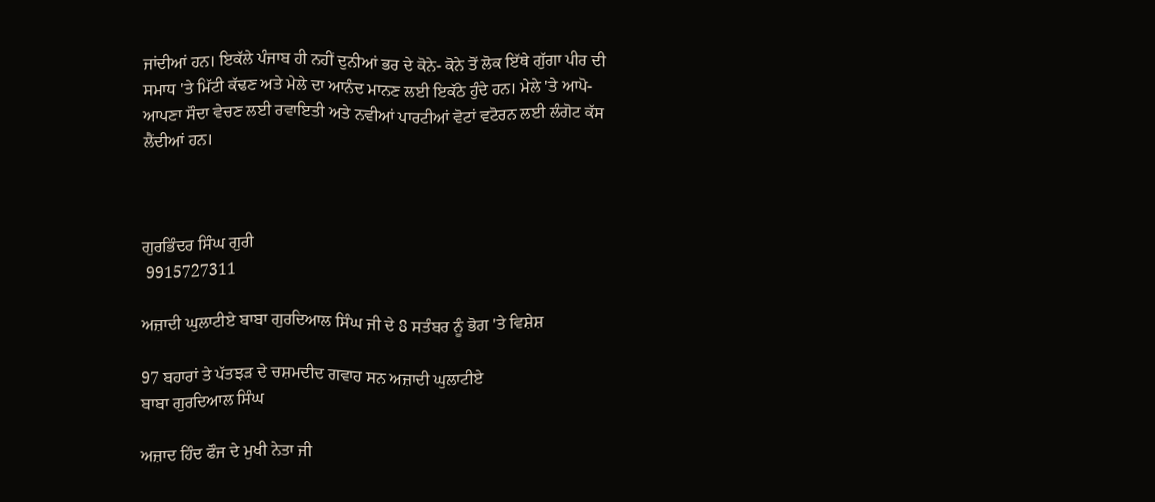ਜਾਂਦੀਆਂ ਹਨ। ਇਕੱਲੇ ਪੰਜਾਬ ਹੀ ਨਹੀਂ ਦੁਨੀਆਂ ਭਰ ਦੇ ਕੋਨੇ- ਕੋਨੇ ਤੋਂ ਲੋਕ ਇੱਥੇ ਗੁੱਗਾ ਪੀਰ ਦੀ ਸਮਾਧ 'ਤੇ ਮਿੱਟੀ ਕੱਢਣ ਅਤੇ ਮੇਲੇ ਦਾ ਆਨੰਦ ਮਾਨਣ ਲਈ ਇਕੱਠੇ ਹੁੰਦੇ ਹਨ। ਮੇਲੇ 'ਤੇ ਆਪੋ- ਆਪਣਾ ਸੌਦਾ ਵੇਚਣ ਲਈ ਰਵਾਇਤੀ ਅਤੇ ਨਵੀਆਂ ਪਾਰਟੀਆਂ ਵੋਟਾਂ ਵਟੋਰਨ ਲਈ ਲੰਗੋਟ ਕੱਸ ਲੈਂਦੀਆਂ ਹਨ।



ਗੁਰਭਿੰਦਰ ਸਿੰਘ ਗੁਰੀ
 9915727311

ਅਜ਼ਾਦੀ ਘੁਲਾਟੀਏ ਬਾਬਾ ਗੁਰਦਿਆਲ ਸਿੰਘ ਜੀ ਦੇ 8 ਸਤੰਬਰ ਨੂੰ ਭੋਗ 'ਤੇ ਵਿਸ਼ੇਸ਼

97 ਬਹਾਰਾਂ ਤੇ ਪੱਤਝੜ ਦੇ ਚਸ਼ਮਦੀਦ ਗਵਾਹ ਸਨ ਅਜ਼ਾਦੀ ਘੁਲਾਟੀਏ
ਬਾਬਾ ਗੁਰਦਿਆਲ ਸਿੰਘ

ਅਜ਼ਾਦ ਹਿੰਦ ਫੌਜ ਦੇ ਮੁਖੀ ਨੇਤਾ ਜੀ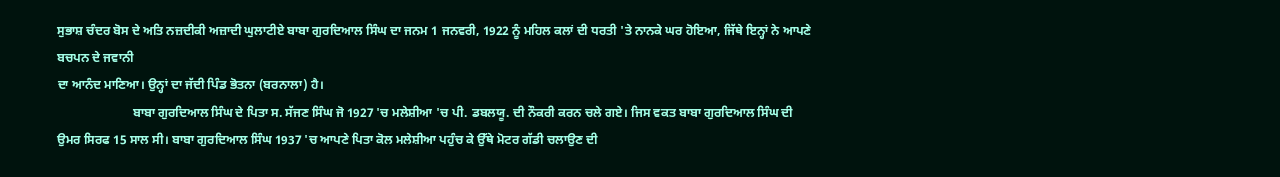ਸੁਭਾਸ਼ ਚੰਦਰ ਬੋਸ ਦੇ ਅਤਿ ਨਜ਼ਦੀਕੀ ਅਜ਼ਾਦੀ ਘੁਲਾਟੀਏ ਬਾਬਾ ਗੁਰਦਿਆਲ ਸਿੰਘ ਦਾ ਜਨਮ 1 ਜਨਵਰੀ, 1922 ਨੂੰ ਮਹਿਲ ਕਲਾਂ ਦੀ ਧਰਤੀ 'ਤੇ ਨਾਨਕੇ ਘਰ ਹੋਇਆ, ਜਿੱਥੇ ਇਨ੍ਹਾਂ ਨੇ ਆਪਣੇ ਬਚਪਨ ਦੇ ਜਵਾਨੀ
ਦਾ ਆਨੰਦ ਮਾਣਿਆ। ਉਨ੍ਹਾਂ ਦਾ ਜੱਦੀ ਪਿੰਡ ਭੋਤਨਾ (ਬਰਨਾਲਾ) ਹੈ।
                        ਬਾਬਾ ਗੁਰਦਿਆਲ ਸਿੰਘ ਦੇ ਪਿਤਾ ਸ. ਸੱਜਣ ਸਿੰਘ ਜੋ 1927 'ਚ ਮਲੇਸ਼ੀਆ 'ਚ ਪੀ. ਡਬਲਯੂ. ਦੀ ਨੌਕਰੀ ਕਰਨ ਚਲੇ ਗਏ। ਜਿਸ ਵਕਤ ਬਾਬਾ ਗੁਰਦਿਆਲ ਸਿੰਘ ਦੀ ਉਮਰ ਸਿਰਫ 15 ਸਾਲ ਸੀ। ਬਾਬਾ ਗੁਰਦਿਆਲ ਸਿੰਘ 1937 'ਚ ਆਪਣੇ ਪਿਤਾ ਕੋਲ ਮਲੇਸ਼ੀਆ ਪਹੁੰਚ ਕੇ ਉੱਥੇ ਮੋਟਰ ਗੱਡੀ ਚਲਾਉਣ ਦੀ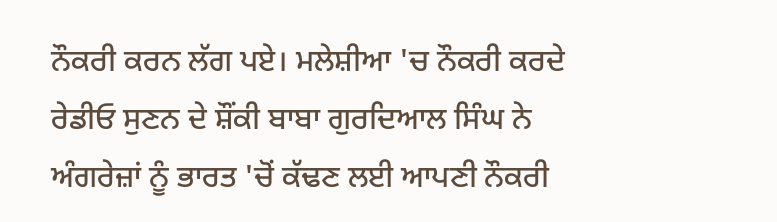ਨੌਕਰੀ ਕਰਨ ਲੱਗ ਪਏ। ਮਲੇਸ਼ੀਆ 'ਚ ਨੌਕਰੀ ਕਰਦੇ ਰੇਡੀਓ ਸੁਣਨ ਦੇ ਸ਼ੌਂਕੀ ਬਾਬਾ ਗੁਰਦਿਆਲ ਸਿੰਘ ਨੇ ਅੰਗਰੇਜ਼ਾਂ ਨੂੰ ਭਾਰਤ 'ਚੋਂ ਕੱਢਣ ਲਈ ਆਪਣੀ ਨੌਕਰੀ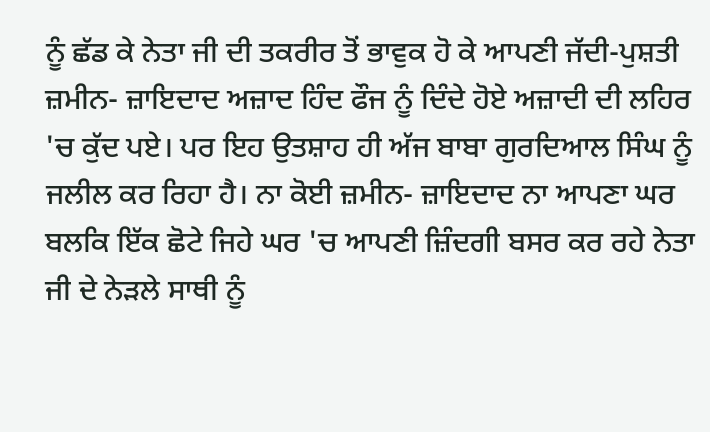ਨੂੰ ਛੱਡ ਕੇ ਨੇਤਾ ਜੀ ਦੀ ਤਕਰੀਰ ਤੋਂ ਭਾਵੁਕ ਹੋ ਕੇ ਆਪਣੀ ਜੱਦੀ-ਪੁਸ਼ਤੀ ਜ਼ਮੀਨ- ਜ਼ਾਇਦਾਦ ਅਜ਼ਾਦ ਹਿੰਦ ਫੌਜ ਨੂੰ ਦਿੰਦੇ ਹੋਏ ਅਜ਼ਾਦੀ ਦੀ ਲਹਿਰ 'ਚ ਕੁੱਦ ਪਏ। ਪਰ ਇਹ ਉਤਸ਼ਾਹ ਹੀ ਅੱਜ ਬਾਬਾ ਗੁਰਦਿਆਲ ਸਿੰਘ ਨੂੰ ਜਲੀਲ ਕਰ ਰਿਹਾ ਹੈ। ਨਾ ਕੋਈ ਜ਼ਮੀਨ- ਜ਼ਾਇਦਾਦ ਨਾ ਆਪਣਾ ਘਰ ਬਲਕਿ ਇੱਕ ਛੋਟੇ ਜਿਹੇ ਘਰ 'ਚ ਆਪਣੀ ਜ਼ਿੰਦਗੀ ਬਸਰ ਕਰ ਰਹੇ ਨੇਤਾ ਜੀ ਦੇ ਨੇੜਲੇ ਸਾਥੀ ਨੂੰ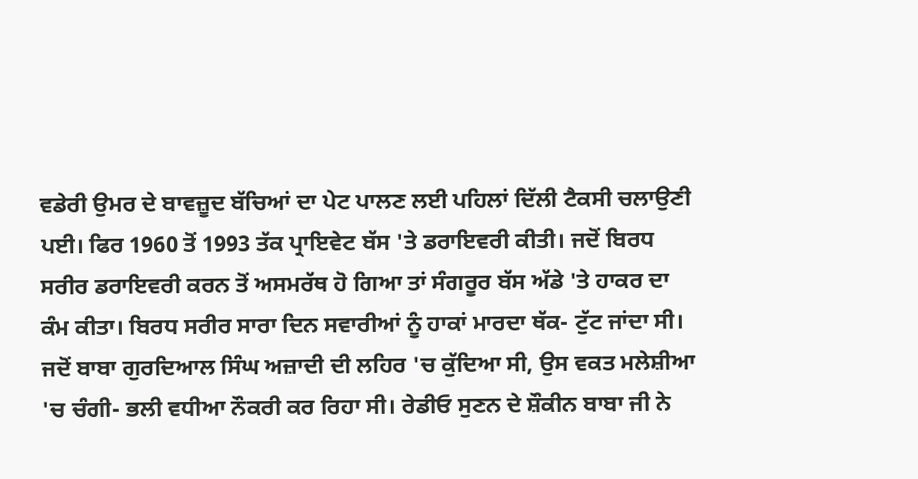ਵਡੇਰੀ ਉਮਰ ਦੇ ਬਾਵਜ਼ੂਦ ਬੱਚਿਆਂ ਦਾ ਪੇਟ ਪਾਲਣ ਲਈ ਪਹਿਲਾਂ ਦਿੱਲੀ ਟੈਕਸੀ ਚਲਾਉਣੀ ਪਈ। ਫਿਰ 1960 ਤੋਂ 1993 ਤੱਕ ਪ੍ਰਾਇਵੇਟ ਬੱਸ 'ਤੇ ਡਰਾਇਵਰੀ ਕੀਤੀ। ਜਦੋਂ ਬਿਰਧ ਸਰੀਰ ਡਰਾਇਵਰੀ ਕਰਨ ਤੋਂ ਅਸਮਰੱਥ ਹੋ ਗਿਆ ਤਾਂ ਸੰਗਰੂਰ ਬੱਸ ਅੱਡੇ 'ਤੇ ਹਾਕਰ ਦਾ ਕੰਮ ਕੀਤਾ। ਬਿਰਧ ਸਰੀਰ ਸਾਰਾ ਦਿਨ ਸਵਾਰੀਆਂ ਨੂੰ ਹਾਕਾਂ ਮਾਰਦਾ ਥੱਕ- ਟੁੱਟ ਜਾਂਦਾ ਸੀ। ਜਦੋਂ ਬਾਬਾ ਗੁਰਦਿਆਲ ਸਿੰਘ ਅਜ਼ਾਦੀ ਦੀ ਲਹਿਰ 'ਚ ਕੁੱਦਿਆ ਸੀ, ਉਸ ਵਕਤ ਮਲੇਸ਼ੀਆ 'ਚ ਚੰਗੀ- ਭਲੀ ਵਧੀਆ ਨੌਕਰੀ ਕਰ ਰਿਹਾ ਸੀ। ਰੇਡੀਓ ਸੁਣਨ ਦੇ ਸ਼ੌਕੀਨ ਬਾਬਾ ਜੀ ਨੇ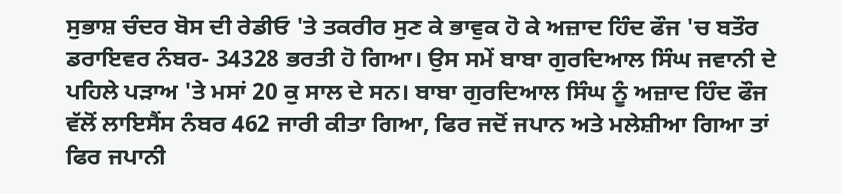ਸੁਭਾਸ਼ ਚੰਦਰ ਬੋਸ ਦੀ ਰੇਡੀਓ 'ਤੇ ਤਕਰੀਰ ਸੁਣ ਕੇ ਭਾਵੁਕ ਹੋ ਕੇ ਅਜ਼ਾਦ ਹਿੰਦ ਫੌਜ 'ਚ ਬਤੌਰ ਡਰਾਇਵਰ ਨੰਬਰ- 34328 ਭਰਤੀ ਹੋ ਗਿਆ। ਉਸ ਸਮੇਂ ਬਾਬਾ ਗੁਰਦਿਆਲ ਸਿੰਘ ਜਵਾਨੀ ਦੇ ਪਹਿਲੇ ਪੜਾਅ 'ਤੇ ਮਸਾਂ 20 ਕੁ ਸਾਲ ਦੇ ਸਨ। ਬਾਬਾ ਗੁਰਦਿਆਲ ਸਿੰਘ ਨੂੰ ਅਜ਼ਾਦ ਹਿੰਦ ਫੌਜ ਵੱਲੋਂ ਲਾਇਸੈਂਸ ਨੰਬਰ 462 ਜਾਰੀ ਕੀਤਾ ਗਿਆ, ਫਿਰ ਜਦੋਂ ਜਪਾਨ ਅਤੇ ਮਲੇਸ਼ੀਆ ਗਿਆ ਤਾਂ ਫਿਰ ਜਪਾਨੀ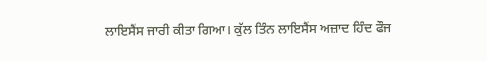ਲਾਇਸੈਂਸ ਜਾਰੀ ਕੀਤਾ ਗਿਆ। ਕੁੱਲ ਤਿੰਨ ਲਾਇਸੈਂਸ ਅਜ਼ਾਦ ਹਿੰਦ ਫੌਜ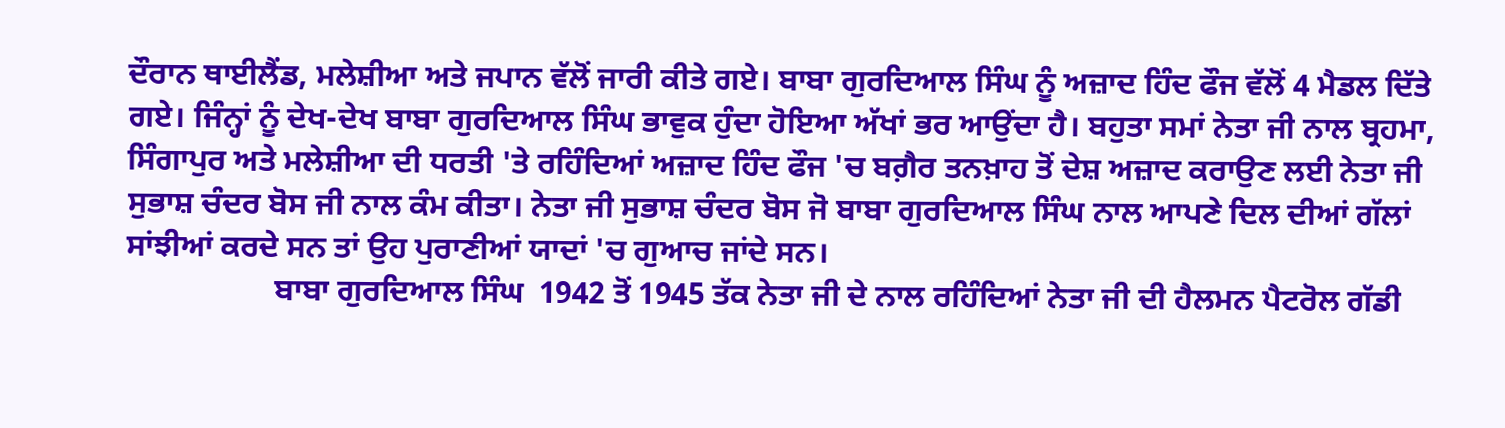ਦੌਰਾਨ ਥਾਈਲੈਂਡ, ਮਲੇਸ਼ੀਆ ਅਤੇ ਜਪਾਨ ਵੱਲੋਂ ਜਾਰੀ ਕੀਤੇ ਗਏ। ਬਾਬਾ ਗੁਰਦਿਆਲ ਸਿੰਘ ਨੂੰ ਅਜ਼ਾਦ ਹਿੰਦ ਫੌਜ ਵੱਲੋਂ 4 ਮੈਡਲ ਦਿੱਤੇ ਗਏ। ਜਿੰਨ੍ਹਾਂ ਨੂੰ ਦੇਖ-ਦੇਖ ਬਾਬਾ ਗੁਰਦਿਆਲ ਸਿੰਘ ਭਾਵੁਕ ਹੁੰਦਾ ਹੋਇਆ ਅੱਖਾਂ ਭਰ ਆਉਂਦਾ ਹੈ। ਬਹੁਤਾ ਸਮਾਂ ਨੇਤਾ ਜੀ ਨਾਲ ਬ੍ਰਹਮਾ, ਸਿੰਗਾਪੁਰ ਅਤੇ ਮਲੇਸ਼ੀਆ ਦੀ ਧਰਤੀ 'ਤੇ ਰਹਿੰਦਿਆਂ ਅਜ਼ਾਦ ਹਿੰਦ ਫੌਜ 'ਚ ਬਗ਼ੈਰ ਤਨਖ਼ਾਹ ਤੋਂ ਦੇਸ਼ ਅਜ਼ਾਦ ਕਰਾਉਣ ਲਈ ਨੇਤਾ ਜੀ ਸੁਭਾਸ਼ ਚੰਦਰ ਬੋਸ ਜੀ ਨਾਲ ਕੰਮ ਕੀਤਾ। ਨੇਤਾ ਜੀ ਸੁਭਾਸ਼ ਚੰਦਰ ਬੋਸ ਜੋ ਬਾਬਾ ਗੁਰਦਿਆਲ ਸਿੰਘ ਨਾਲ ਆਪਣੇ ਦਿਲ ਦੀਆਂ ਗੱਲਾਂ ਸਾਂਝੀਆਂ ਕਰਦੇ ਸਨ ਤਾਂ ਉਹ ਪੁਰਾਣੀਆਂ ਯਾਦਾਂ 'ਚ ਗੁਆਚ ਜਾਂਦੇ ਸਨ।
                   ਬਾਬਾ ਗੁਰਦਿਆਲ ਸਿੰਘ  1942 ਤੋਂ 1945 ਤੱਕ ਨੇਤਾ ਜੀ ਦੇ ਨਾਲ ਰਹਿੰਦਿਆਂ ਨੇਤਾ ਜੀ ਦੀ ਹੈਲਮਨ ਪੈਟਰੋਲ ਗੱਡੀ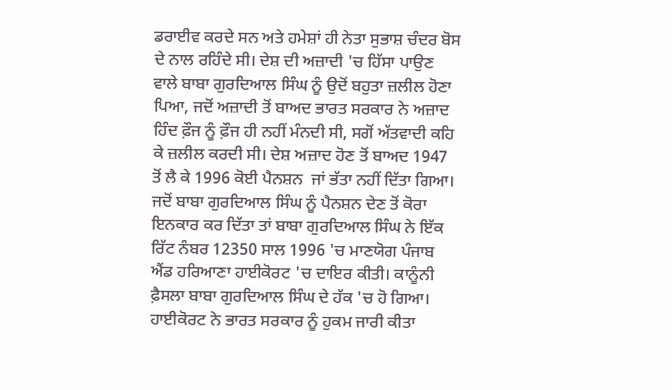ਡਰਾਈਵ ਕਰਦੇ ਸਨ ਅਤੇ ਹਮੇਸ਼ਾਂ ਹੀ ਨੇਤਾ ਸੁਭਾਸ਼ ਚੰਦਰ ਬੋਸ ਦੇ ਨਾਲ ਰਹਿੰਦੇ ਸੀ। ਦੇਸ਼ ਦੀ ਅਜ਼ਾਦੀ 'ਚ ਹਿੱਸਾ ਪਾਉਣ ਵਾਲੇ ਬਾਬਾ ਗੁਰਦਿਆਲ ਸਿੰਘ ਨੂੰ ਉਦੋਂ ਬਹੁਤਾ ਜ਼ਲੀਲ ਹੋਣਾ ਪਿਆ, ਜਦੋਂ ਅਜ਼ਾਦੀ ਤੋਂ ਬਾਅਦ ਭਾਰਤ ਸਰਕਾਰ ਨੇ ਅਜ਼ਾਦ ਹਿੰਦ ਫ਼ੌਜ ਨੂੰ ਫ਼ੌਜ ਹੀ ਨਹੀਂ ਮੰਨਦੀ ਸੀ, ਸਗੋਂ ਅੱਤਵਾਦੀ ਕਹਿ ਕੇ ਜ਼ਲੀਲ ਕਰਦੀ ਸੀ। ਦੇਸ਼ ਅਜ਼ਾਦ ਹੋਣ ਤੋਂ ਬਾਅਦ 1947 ਤੋਂ ਲੈ ਕੇ 1996 ਕੋਈ ਪੈਨਸ਼ਨ  ਜਾਂ ਭੱਤਾ ਨਹੀਂ ਦਿੱਤਾ ਗਿਆ। ਜਦੋਂ ਬਾਬਾ ਗੁਰਦਿਆਲ ਸਿੰਘ ਨੂੰ ਪੈਨਸ਼ਨ ਦੇਣ ਤੋਂ ਕੋਰਾ ਇਨਕਾਰ ਕਰ ਦਿੱਤਾ ਤਾਂ ਬਾਬਾ ਗੁਰਦਿਆਲ ਸਿੰਘ ਨੇ ਇੱਕ ਰਿੱਟ ਨੰਬਰ 12350 ਸਾਲ 1996 'ਚ ਮਾਣਯੋਗ ਪੰਜਾਬ ਐਂਡ ਹਰਿਆਣਾ ਹਾਈਕੋਰਟ 'ਚ ਦਾਇਰ ਕੀਤੀ। ਕਾਨੂੰਨੀ ਫ਼ੈਸਲਾ ਬਾਬਾ ਗੁਰਦਿਆਲ ਸਿੰਘ ਦੇ ਹੱਕ 'ਚ ਹੋ ਗਿਆ। ਹਾਈਕੋਰਟ ਨੇ ਭਾਰਤ ਸਰਕਾਰ ਨੂੰ ਹੁਕਮ ਜਾਰੀ ਕੀਤਾ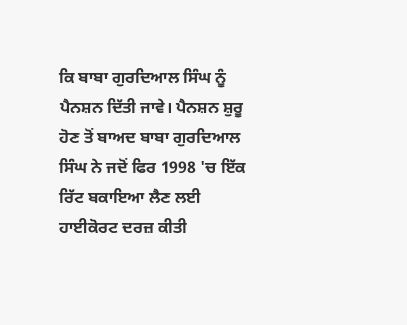ਕਿ ਬਾਬਾ ਗੁਰਦਿਆਲ ਸਿੰਘ ਨੂੰ ਪੈਨਸ਼ਨ ਦਿੱਤੀ ਜਾਵੇ। ਪੈਨਸ਼ਨ ਸ਼ੁਰੂ ਹੋਣ ਤੋਂ ਬਾਅਦ ਬਾਬਾ ਗੁਰਦਿਆਲ ਸਿੰਘ ਨੇ ਜਦੋਂ ਫਿਰ 1998 'ਚ ਇੱਕ ਰਿੱਟ ਬਕਾਇਆ ਲੈਣ ਲਈ ਹਾਈਕੋਰਟ ਦਰਜ਼ ਕੀਤੀ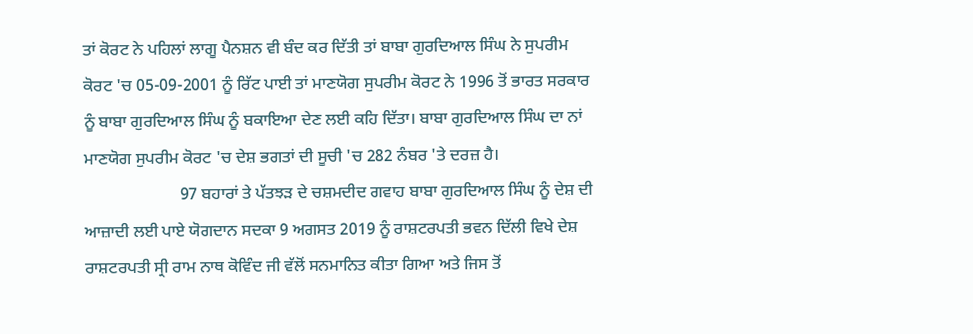ਤਾਂ ਕੋਰਟ ਨੇ ਪਹਿਲਾਂ ਲਾਗੂ ਪੈਨਸ਼ਨ ਵੀ ਬੰਦ ਕਰ ਦਿੱਤੀ ਤਾਂ ਬਾਬਾ ਗੁਰਦਿਆਲ ਸਿੰਘ ਨੇ ਸੁਪਰੀਮ ਕੋਰਟ 'ਚ 05-09-2001 ਨੂੰ ਰਿੱਟ ਪਾਈ ਤਾਂ ਮਾਣਯੋਗ ਸੁਪਰੀਮ ਕੋਰਟ ਨੇ 1996 ਤੋਂ ਭਾਰਤ ਸਰਕਾਰ ਨੂੰ ਬਾਬਾ ਗੁਰਦਿਆਲ ਸਿੰਘ ਨੂੰ ਬਕਾਇਆ ਦੇਣ ਲਈ ਕਹਿ ਦਿੱਤਾ। ਬਾਬਾ ਗੁਰਦਿਆਲ ਸਿੰਘ ਦਾ ਨਾਂ ਮਾਣਯੋਗ ਸੁਪਰੀਮ ਕੋਰਟ 'ਚ ਦੇਸ਼ ਭਗਤਾਂ ਦੀ ਸੂਚੀ 'ਚ 282 ਨੰਬਰ 'ਤੇ ਦਰਜ਼ ਹੈ।
                       97 ਬਹਾਰਾਂ ਤੇ ਪੱਤਝੜ ਦੇ ਚਸ਼ਮਦੀਦ ਗਵਾਹ ਬਾਬਾ ਗੁਰਦਿਆਲ ਸਿੰਘ ਨੂੰ ਦੇਸ਼ ਦੀ ਆਜ਼ਾਦੀ ਲਈ ਪਾਏ ਯੋਗਦਾਨ ਸਦਕਾ 9 ਅਗਸਤ 2019 ਨੂੰ ਰਾਸ਼ਟਰਪਤੀ ਭਵਨ ਦਿੱਲੀ ਵਿਖੇ ਦੇਸ਼ ਰਾਸ਼ਟਰਪਤੀ ਸ੍ਰੀ ਰਾਮ ਨਾਥ ਕੋਵਿੰਦ ਜੀ ਵੱਲੋਂ ਸਨਮਾਨਿਤ ਕੀਤਾ ਗਿਆ ਅਤੇ ਜਿਸ ਤੋਂ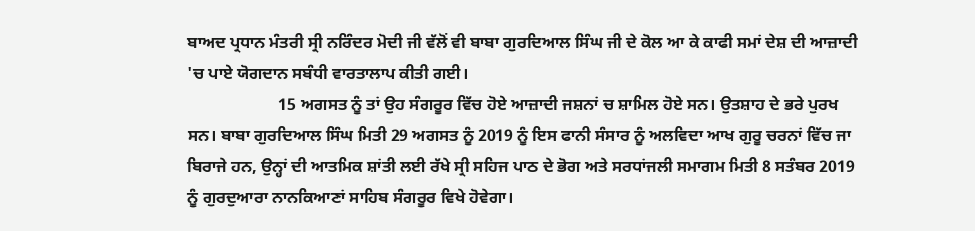ਬਾਅਦ ਪ੍ਰਧਾਨ ਮੰਤਰੀ ਸ੍ਰੀ ਨਰਿੰਦਰ ਮੋਦੀ ਜੀ ਵੱਲੋਂ ਵੀ ਬਾਬਾ ਗੁਰਦਿਆਲ ਸਿੰਘ ਜੀ ਦੇ ਕੋਲ ਆ ਕੇ ਕਾਫੀ ਸਮਾਂ ਦੇਸ਼ ਦੀ ਆਜ਼ਾਦੀ 'ਚ ਪਾਏ ਯੋਗਦਾਨ ਸਬੰਧੀ ਵਾਰਤਾਲਾਪ ਕੀਤੀ ਗਈ।
                      15 ਅਗਸਤ ਨੂੰ ਤਾਂ ਉਹ ਸੰਗਰੂਰ ਵਿੱਚ ਹੋਏ ਆਜ਼ਾਦੀ ਜਸ਼ਨਾਂ ਚ ਸ਼ਾਮਿਲ ਹੋਏ ਸਨ। ਉਤਸ਼ਾਹ ਦੇ ਭਰੇ ਪੁਰਖ ਸਨ। ਬਾਬਾ ਗੁਰਦਿਆਲ ਸਿੰਘ ਮਿਤੀ 29 ਅਗਸਤ ਨੂੰ 2019 ਨੂੰ ਇਸ ਫਾਨੀ ਸੰਸਾਰ ਨੂੰ ਅਲਵਿਦਾ ਆਖ ਗੁਰੂ ਚਰਨਾਂ ਵਿੱਚ ਜਾ ਬਿਰਾਜੇ ਹਨ, ਉਨ੍ਹਾਂ ਦੀ ਆਤਮਿਕ ਸ਼ਾਂਤੀ ਲਈ ਰੱਖੇ ਸ੍ਰੀ ਸਹਿਜ ਪਾਠ ਦੇ ਭੋਗ ਅਤੇ ਸਰਧਾਂਜਲੀ ਸਮਾਗਮ ਮਿਤੀ 8 ਸਤੰਬਰ 2019 ਨੂੰ ਗੁਰਦੁਆਰਾ ਨਾਨਕਿਆਣਾਂ ਸਾਹਿਬ ਸੰਗਰੂਰ ਵਿਖੇ ਹੋਵੇਗਾ।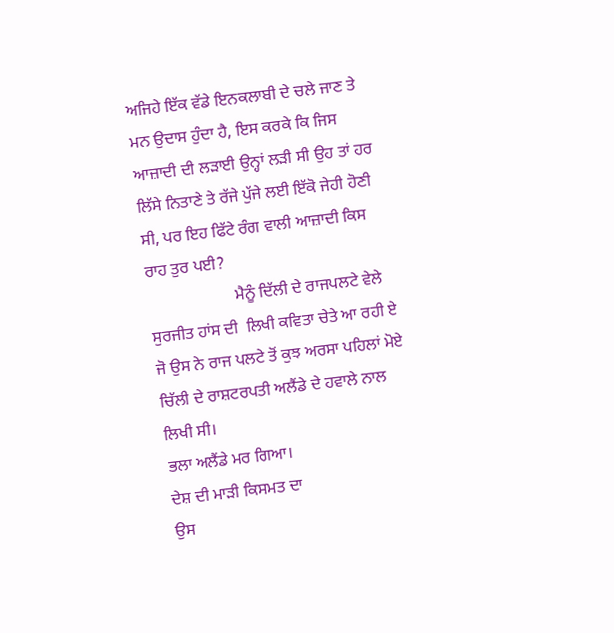ਅਜਿਹੇ ਇੱਕ ਵੱਡੇ ਇਨਕਲਾਬੀ ਦੇ ਚਲੇ ਜਾਣ ਤੇ ਮਨ ਉਦਾਸ ਹੁੰਦਾ ਹੈ, ਇਸ ਕਰਕੇ ਕਿ ਜਿਸ ਆਜ਼ਾਦੀ ਦੀ ਲੜਾਈ ਉਨ੍ਹਾਂ ਲੜੀ ਸੀ ਉਹ ਤਾਂ ਹਰ ਲਿੱਸੇ ਨਿਤਾਣੇ ਤੇ ਰੱਜੇ ਪੁੱਜੇ ਲਈ ਇੱਕੋ ਜੇਹੀ ਹੋਣੀ ਸੀ, ਪਰ ਇਹ ਫਿੱਟੇ ਰੰਗ ਵਾਲੀ ਆਜ਼ਾਦੀ ਕਿਸ ਰਾਹ ਤੁਰ ਪਈ?
                     ਮੈਨੂੰ ਦਿੱਲੀ ਦੇ ਰਾਜਪਲਟੇ ਵੇਲੇ ਸੁਰਜੀਤ ਹਾਂਸ ਦੀ  ਲਿਖੀ ਕਵਿਤਾ ਚੇਤੇ ਆ ਰਹੀ ਏ ਜੋ ਉਸ ਨੇ ਰਾਜ ਪਲਟੇ ਤੋਂ ਕੁਝ ਅਰਸਾ ਪਹਿਲਾਂ ਮੋਏ ਚਿੱਲੀ ਦੇ ਰਾਸ਼ਟਰਪਤੀ ਅਲੈਂਡੇ ਦੇ ਹਵਾਲੇ ਨਾਲ ਲਿਖੀ ਸੀ।
ਭਲਾ ਅਲੈਂਡੇ ਮਰ ਗਿਆ।
ਦੇਸ਼ ਦੀ ਮਾੜੀ ਕਿਸਮਤ ਦਾ
ਉਸ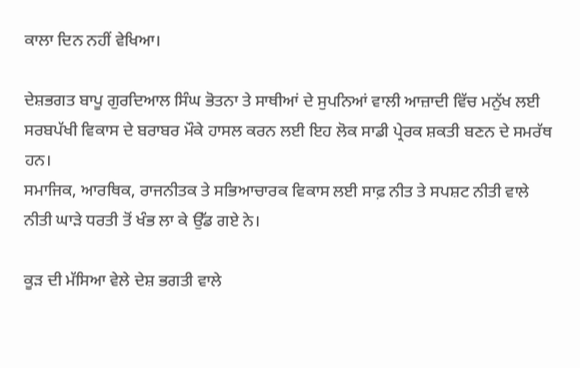ਕਾਲਾ ਦਿਨ ਨਹੀਂ ਵੇਖਿਆ।

ਦੇਸ਼ਭਗਤ ਬਾਪੂ ਗੁਰਦਿਆਲ ਸਿੰਘ ਭੋਤਨਾ ਤੇ ਸਾਥੀਆਂ ਦੇ ਸੁਪਨਿਆਂ ਵਾਲੀ ਆਜ਼ਾਦੀ ਵਿੱਚ ਮਨੁੱਖ ਲਈ ਸਰਬਪੱਖੀ ਵਿਕਾਸ ਦੇ ਬਰਾਬਰ ਮੌਕੇ ਹਾਸਲ ਕਰਨ ਲਈ ਇਹ ਲੋਕ ਸਾਡੀ ਪ੍ਰੇਰਕ ਸ਼ਕਤੀ ਬਣਨ ਦੇ ਸਮਰੱਥ ਹਨ।
ਸਮਾਜਿਕ, ਆਰਥਿਕ, ਰਾਜਨੀਤਕ ਤੇ ਸਭਿਆਚਾਰਕ ਵਿਕਾਸ ਲਈ ਸਾਫ਼ ਨੀਤ ਤੇ ਸਪਸ਼ਟ ਨੀਤੀ ਵਾਲੇ ਨੀਤੀ ਘਾੜੇ ਧਰਤੀ ਤੋਂ ਖੰਭ ਲਾ ਕੇ ਉੱਡ ਗਏ ਨੇ।

ਕੂੜ ਦੀ ਮੱਸਿਆ ਵੇਲੇ ਦੇਸ਼ ਭਗਤੀ ਵਾਲੇ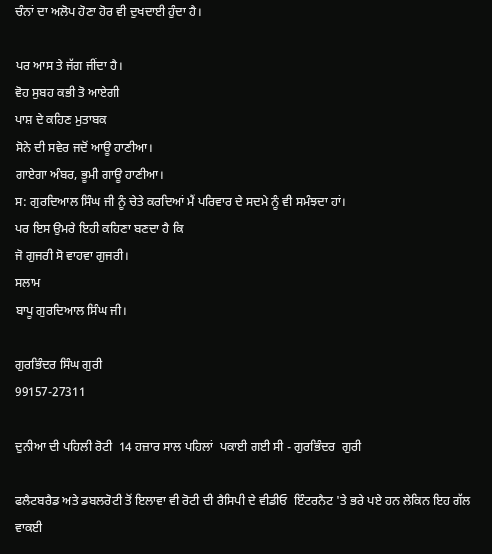ਚੰਨਾਂ ਦਾ ਅਲੋਪ ਹੋਣਾ ਹੋਰ ਵੀ ਦੁਖਦਾਈ ਹੁੰਦਾ ਹੈ।

ਪਰ ਆਸ ਤੇ ਜੱਗ ਜੀਂਦਾ ਹੈ।
ਵੋਹ ਸੁਬਹ ਕਭੀ ਤੋ ਆਏਗੀ
ਪਾਸ਼ ਦੇ ਕਹਿਣ ਮੁਤਾਬਕ
ਸੋਨੇ ਦੀ ਸਵੇਰ ਜਦੋਂ ਆਊ ਹਾਣੀਆ।
ਗਾਏਗਾ ਅੰਬਰ, ਭੂਮੀ ਗਾਊ ਹਾਣੀਆ।
ਸ: ਗੁਰਦਿਆਲ ਸਿੰਘ ਜੀ ਨੂੰ ਚੇਤੇ ਕਰਦਿਆਂ ਮੈਂ ਪਰਿਵਾਰ ਦੇ ਸਦਮੇ ਨੂੰ ਵੀ ਸਮੰਝਦਾ ਹਾਂ।
ਪਰ ਇਸ ਉਮਰੇ ਇਹੀ ਕਹਿਣਾ ਬਣਦਾ ਹੈ ਕਿ
ਜੋ ਗੁਜਰੀ ਸੋ ਵਾਹਵਾ ਗੁਜਰੀ।
ਸਲਾਮ
ਬਾਪੂ ਗੁਰਦਿਆਲ ਸਿੰਘ ਜੀ।

ਗੁਰਭਿੰਦਰ ਸਿੰਘ ਗੁਰੀ
99157-27311

ਦੁਨੀਆ ਦੀ ਪਹਿਲੀ ਰੋਟੀ  14 ਹਜ਼ਾਰ ਸਾਲ ਪਹਿਲਾਂ  ਪਕਾਈ ਗਈ ਸੀ - ਗੁਰਭਿੰਦਰ  ਗੁਰੀ

ਫਲੈਟਬਰੈਡ ਅਤੇ ਡਬਲਰੋਟੀ ਤੋਂ ਇਲਾਵਾ ਵੀ ਰੋਟੀ ਦੀ ਰੈਸਿਪੀ ਦੇ ਵੀਡੀਓ  ਇੰਟਰਨੈਟ 'ਤੇ ਭਰੇ ਪਏ ਹਨ ਲੇਕਿਨ ਇਹ ਗੱਲ ਵਾਕਈ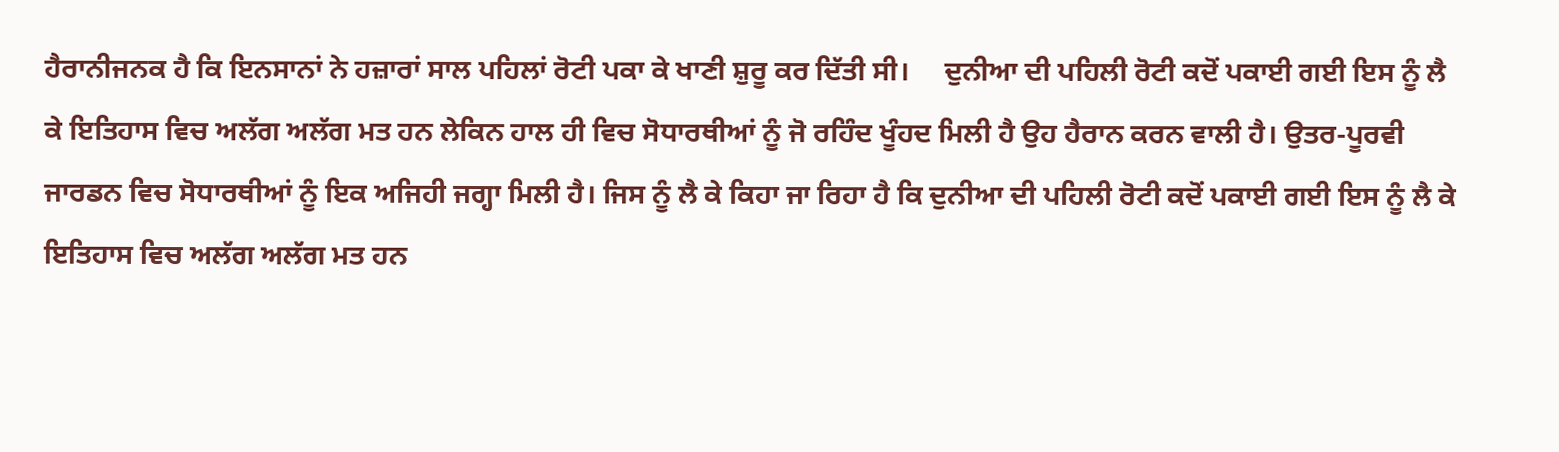ਹੈਰਾਨੀਜਨਕ ਹੈ ਕਿ ਇਨਸਾਨਾਂ ਨੇ ਹਜ਼ਾਰਾਂ ਸਾਲ ਪਹਿਲਾਂ ਰੋਟੀ ਪਕਾ ਕੇ ਖਾਣੀ ਸ਼ੁਰੂ ਕਰ ਦਿੱਤੀ ਸੀ।     ਦੁਨੀਆ ਦੀ ਪਹਿਲੀ ਰੋਟੀ ਕਦੋਂ ਪਕਾਈ ਗਈ ਇਸ ਨੂੰ ਲੈ ਕੇ ਇਤਿਹਾਸ ਵਿਚ ਅਲੱਗ ਅਲੱਗ ਮਤ ਹਨ ਲੇਕਿਨ ਹਾਲ ਹੀ ਵਿਚ ਸੋਧਾਰਥੀਆਂ ਨੂੰ ਜੋ ਰਹਿੰਦ ਖੂੰਹਦ ਮਿਲੀ ਹੈ ਉਹ ਹੈਰਾਨ ਕਰਨ ਵਾਲੀ ਹੈ। ਉਤਰ-ਪੂਰਵੀ ਜਾਰਡਨ ਵਿਚ ਸੋਧਾਰਥੀਆਂ ਨੂੰ ਇਕ ਅਜਿਹੀ ਜਗ੍ਹਾ ਮਿਲੀ ਹੈ। ਜਿਸ ਨੂੰ ਲੈ ਕੇ ਕਿਹਾ ਜਾ ਰਿਹਾ ਹੈ ਕਿ ਦੁਨੀਆ ਦੀ ਪਹਿਲੀ ਰੋਟੀ ਕਦੋਂ ਪਕਾਈ ਗਈ ਇਸ ਨੂੰ ਲੈ ਕੇ ਇਤਿਹਾਸ ਵਿਚ ਅਲੱਗ ਅਲੱਗ ਮਤ ਹਨ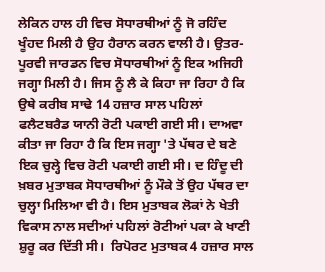ਲੇਕਿਨ ਹਾਲ ਹੀ ਵਿਚ ਸੋਧਾਰਥੀਆਂ ਨੂੰ ਜੋ ਰਹਿੰਦ ਖੂੰਹਦ ਮਿਲੀ ਹੈ ਉਹ ਹੈਰਾਨ ਕਰਨ ਵਾਲੀ ਹੈ। ਉਤਰ-ਪੂਰਵੀ ਜਾਰਡਨ ਵਿਚ ਸੋਧਾਰਥੀਆਂ ਨੂੰ ਇਕ ਅਜਿਹੀ ਜਗ੍ਹਾ ਮਿਲੀ ਹੈ। ਜਿਸ ਨੂੰ ਲੈ ਕੇ ਕਿਹਾ ਜਾ ਰਿਹਾ ਹੈ ਕਿ ਉਥੇ ਕਰੀਬ ਸਾਢੇ 14 ਹਜ਼ਾਰ ਸਾਲ ਪਹਿਲਾਂ ਫਲੈਟਬਰੈਡ ਯਾਨੀ ਰੋਟੀ ਪਕਾਈ ਗਈ ਸੀ। ਦਾਅਵਾ ਕੀਤਾ ਜਾ ਰਿਹਾ ਹੈ ਕਿ ਇਸ ਜਗ੍ਹਾ 'ਤੇ ਪੱਥਰ ਦੇ ਬਣੇ ਇਕ ਚੁਲ੍ਹੇ ਵਿਚ ਰੋਟੀ ਪਕਾਈ ਗਈ ਸੀ। ਦ ਹਿੰਦੂ ਦੀ ਖ਼ਬਰ ਮੁਤਾਬਕ ਸੋਧਾਰਥੀਆਂ ਨੂੰ ਮੌਕੇ ਤੋਂ ਉਹ ਪੱਥਰ ਦਾ ਚੁਲ੍ਹਾ ਮਿਲਿਆ ਵੀ ਹੈ। ਇਸ ਮੁਤਾਬਕ ਲੋਕਾਂ ਨੇ ਖੇਤੀ ਵਿਕਾਸ ਨਾਲ ਸਦੀਆਂ ਪਹਿਲਾਂ ਰੋਟੀਆਂ ਪਕਾ ਕੇ ਖਾਣੀ ਸ਼ੁਰੂ ਕਰ ਦਿੱਤੀ ਸੀ।  ਰਿਪੋਰਟ ਮੁਤਾਬਕ 4 ਹਜ਼ਾਰ ਸਾਲ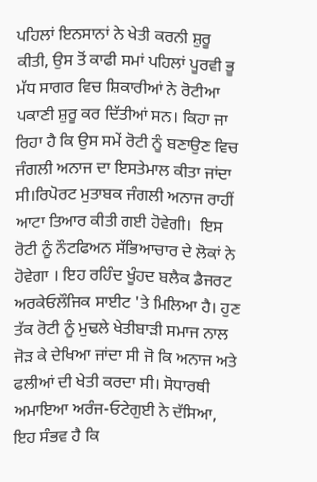ਪਹਿਲਾਂ ਇਨਸਾਨਾਂ ਨੇ ਖੇਤੀ ਕਰਨੀ ਸ਼ੁਰੂ ਕੀਤੀ, ਉਸ ਤੋਂ ਕਾਫੀ ਸਮਾਂ ਪਹਿਲਾਂ ਪੂਰਵੀ ਭੂ ਮੱਧ ਸਾਗਰ ਵਿਚ ਸ਼ਿਕਾਰੀਆਂ ਨੇ ਰੋਟੀਆ ਪਕਾਣੀ ਸ਼ੁਰੂ ਕਰ ਦਿੱਤੀਆਂ ਸਨ। ਕਿਹਾ ਜਾ ਰਿਹਾ ਹੈ ਕਿ ਉਸ ਸਮੇਂ ਰੋਟੀ ਨੂੰ ਬਣਾਉਣ ਵਿਚ ਜੰਗਲੀ ਅਨਾਜ ਦਾ ਇਸਤੇਮਾਲ ਕੀਤਾ ਜਾਂਦਾ ਸੀ।ਰਿਪੋਰਟ ਮੁਤਾਬਕ ਜੰਗਲੀ ਅਨਾਜ ਰਾਹੀਂ ਆਟਾ ਤਿਆਰ ਕੀਤੀ ਗਈ ਹੋਵੇਗੀ।  ਇਸ ਰੋਟੀ ਨੂੰ ਨੌਟਫਿਅਨ ਸੱਭਿਆਚਾਰ ਦੇ ਲੋਕਾਂ ਨੇ ਹੋਵੇਗਾ । ਇਹ ਰਹਿੰਦ ਖੂੰਹਦ ਬਲੈਕ ਡੈਜਰਟ ਅਰਕੇਓਲੌਜਿਕ ਸਾਈਟ 'ਤੇ ਮਿਲਿਆ ਹੈ। ਹੁਣ ਤੱਕ ਰੋਟੀ ਨੂੰ ਮੁਢਲੇ ਖੇਤੀਬਾੜੀ ਸਮਾਜ ਨਾਲ ਜੋੜ ਕੇ ਦੇਖਿਆ ਜਾਂਦਾ ਸੀ ਜੋ ਕਿ ਅਨਾਜ ਅਤੇ ਫਲੀਆਂ ਦੀ ਖੇਤੀ ਕਰਦਾ ਸੀ। ਸੋਧਾਰਥੀ ਅਮਾਇਆ ਅਰੰਜ-ਓਟੇਗੁਈ ਨੇ ਦੱਸਿਆ, ਇਹ ਸੰਭਵ ਹੈ ਕਿ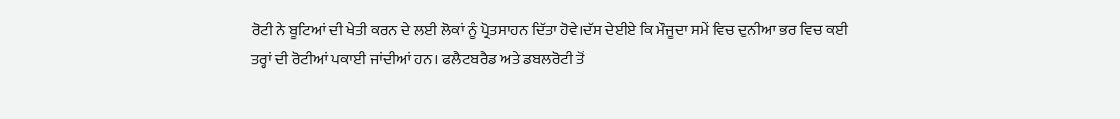ਰੋਟੀ ਨੇ ਬੂਟਿਆਂ ਦੀ ਖੇਤੀ ਕਰਨ ਦੇ ਲਈ ਲੋਕਾਂ ਨੂੰ ਪ੍ਰੋਤਸਾਹਨ ਦਿੱਤਾ ਹੋਵੇ।ਦੱਸ ਦੇਈਏ ਕਿ ਮੌਜੂਦਾ ਸਮੇਂ ਵਿਚ ਦੁਨੀਆ ਭਰ ਵਿਚ ਕਈ ਤਰ੍ਹਾਂ ਦੀ ਰੋਟੀਆਂ ਪਕਾਈ ਜਾਂਦੀਆਂ ਹਨ। ਫਲੈਟਬਰੈਡ ਅਤੇ ਡਬਲਰੋਟੀ ਤੋਂ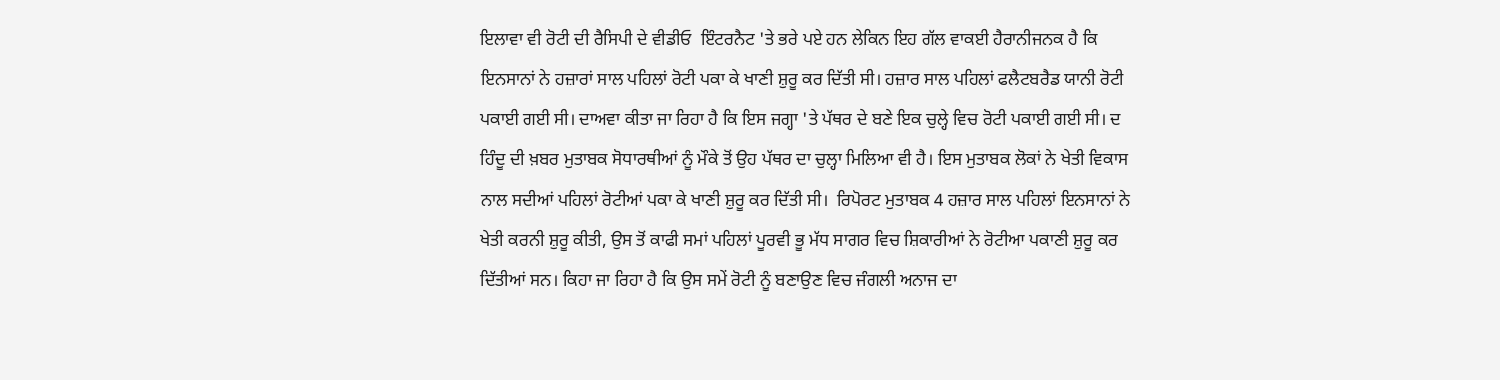ਇਲਾਵਾ ਵੀ ਰੋਟੀ ਦੀ ਰੈਸਿਪੀ ਦੇ ਵੀਡੀਓ  ਇੰਟਰਨੈਟ 'ਤੇ ਭਰੇ ਪਏ ਹਨ ਲੇਕਿਨ ਇਹ ਗੱਲ ਵਾਕਈ ਹੈਰਾਨੀਜਨਕ ਹੈ ਕਿ ਇਨਸਾਨਾਂ ਨੇ ਹਜ਼ਾਰਾਂ ਸਾਲ ਪਹਿਲਾਂ ਰੋਟੀ ਪਕਾ ਕੇ ਖਾਣੀ ਸ਼ੁਰੂ ਕਰ ਦਿੱਤੀ ਸੀ। ਹਜ਼ਾਰ ਸਾਲ ਪਹਿਲਾਂ ਫਲੈਟਬਰੈਡ ਯਾਨੀ ਰੋਟੀ ਪਕਾਈ ਗਈ ਸੀ। ਦਾਅਵਾ ਕੀਤਾ ਜਾ ਰਿਹਾ ਹੈ ਕਿ ਇਸ ਜਗ੍ਹਾ 'ਤੇ ਪੱਥਰ ਦੇ ਬਣੇ ਇਕ ਚੁਲ੍ਹੇ ਵਿਚ ਰੋਟੀ ਪਕਾਈ ਗਈ ਸੀ। ਦ ਹਿੰਦੂ ਦੀ ਖ਼ਬਰ ਮੁਤਾਬਕ ਸੋਧਾਰਥੀਆਂ ਨੂੰ ਮੌਕੇ ਤੋਂ ਉਹ ਪੱਥਰ ਦਾ ਚੁਲ੍ਹਾ ਮਿਲਿਆ ਵੀ ਹੈ। ਇਸ ਮੁਤਾਬਕ ਲੋਕਾਂ ਨੇ ਖੇਤੀ ਵਿਕਾਸ ਨਾਲ ਸਦੀਆਂ ਪਹਿਲਾਂ ਰੋਟੀਆਂ ਪਕਾ ਕੇ ਖਾਣੀ ਸ਼ੁਰੂ ਕਰ ਦਿੱਤੀ ਸੀ।  ਰਿਪੋਰਟ ਮੁਤਾਬਕ 4 ਹਜ਼ਾਰ ਸਾਲ ਪਹਿਲਾਂ ਇਨਸਾਨਾਂ ਨੇ ਖੇਤੀ ਕਰਨੀ ਸ਼ੁਰੂ ਕੀਤੀ, ਉਸ ਤੋਂ ਕਾਫੀ ਸਮਾਂ ਪਹਿਲਾਂ ਪੂਰਵੀ ਭੂ ਮੱਧ ਸਾਗਰ ਵਿਚ ਸ਼ਿਕਾਰੀਆਂ ਨੇ ਰੋਟੀਆ ਪਕਾਣੀ ਸ਼ੁਰੂ ਕਰ ਦਿੱਤੀਆਂ ਸਨ। ਕਿਹਾ ਜਾ ਰਿਹਾ ਹੈ ਕਿ ਉਸ ਸਮੇਂ ਰੋਟੀ ਨੂੰ ਬਣਾਉਣ ਵਿਚ ਜੰਗਲੀ ਅਨਾਜ ਦਾ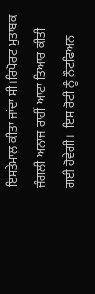ਇਸਤੇਮਾਲ ਕੀਤਾ ਜਾਂਦਾ ਸੀ।ਰਿਪੋਰਟ ਮੁਤਾਬਕ ਜੰਗਲੀ ਅਨਾਜ ਰਾਹੀਂ ਆਟਾ ਤਿਆਰ ਕੀਤੀ ਗਈ ਹੋਵੇਗੀ।  ਇਸ ਰੋਟੀ ਨੂੰ ਨੌਟਫਿਅਨ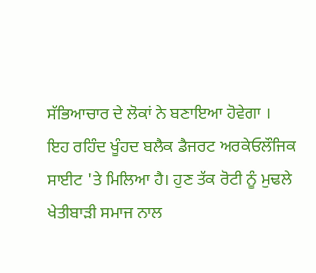ਸੱਭਿਆਚਾਰ ਦੇ ਲੋਕਾਂ ਨੇ ਬਣਾਇਆ ਹੋਵੇਗਾ । ਇਹ ਰਹਿੰਦ ਖੂੰਹਦ ਬਲੈਕ ਡੈਜਰਟ ਅਰਕੇਓਲੌਜਿਕ ਸਾਈਟ 'ਤੇ ਮਿਲਿਆ ਹੈ। ਹੁਣ ਤੱਕ ਰੋਟੀ ਨੂੰ ਮੁਢਲੇ ਖੇਤੀਬਾੜੀ ਸਮਾਜ ਨਾਲ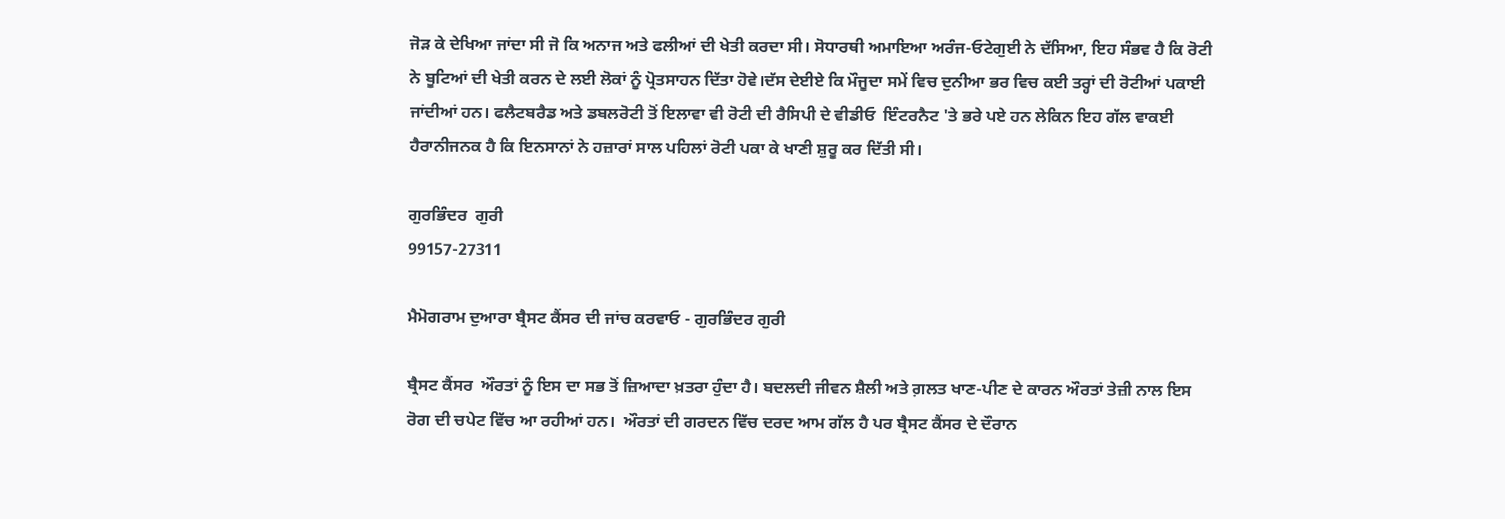ਜੋੜ ਕੇ ਦੇਖਿਆ ਜਾਂਦਾ ਸੀ ਜੋ ਕਿ ਅਨਾਜ ਅਤੇ ਫਲੀਆਂ ਦੀ ਖੇਤੀ ਕਰਦਾ ਸੀ। ਸੋਧਾਰਥੀ ਅਮਾਇਆ ਅਰੰਜ-ਓਟੇਗੁਈ ਨੇ ਦੱਸਿਆ, ਇਹ ਸੰਭਵ ਹੈ ਕਿ ਰੋਟੀ ਨੇ ਬੂਟਿਆਂ ਦੀ ਖੇਤੀ ਕਰਨ ਦੇ ਲਈ ਲੋਕਾਂ ਨੂੰ ਪ੍ਰੋਤਸਾਹਨ ਦਿੱਤਾ ਹੋਵੇ।ਦੱਸ ਦੇਈਏ ਕਿ ਮੌਜੂਦਾ ਸਮੇਂ ਵਿਚ ਦੁਨੀਆ ਭਰ ਵਿਚ ਕਈ ਤਰ੍ਹਾਂ ਦੀ ਰੋਟੀਆਂ ਪਕਾਈ ਜਾਂਦੀਆਂ ਹਨ। ਫਲੈਟਬਰੈਡ ਅਤੇ ਡਬਲਰੋਟੀ ਤੋਂ ਇਲਾਵਾ ਵੀ ਰੋਟੀ ਦੀ ਰੈਸਿਪੀ ਦੇ ਵੀਡੀਓ  ਇੰਟਰਨੈਟ 'ਤੇ ਭਰੇ ਪਏ ਹਨ ਲੇਕਿਨ ਇਹ ਗੱਲ ਵਾਕਈ ਹੈਰਾਨੀਜਨਕ ਹੈ ਕਿ ਇਨਸਾਨਾਂ ਨੇ ਹਜ਼ਾਰਾਂ ਸਾਲ ਪਹਿਲਾਂ ਰੋਟੀ ਪਕਾ ਕੇ ਖਾਣੀ ਸ਼ੁਰੂ ਕਰ ਦਿੱਤੀ ਸੀ।

ਗੁਰਭਿੰਦਰ  ਗੁਰੀ
99157-27311

ਮੈਮੋਗਰਾਮ ਦੁਆਰਾ ਬ੍ਰੈਸਟ ਕੈਂਸਰ ਦੀ ਜਾਂਚ ਕਰਵਾਓ - ਗੁਰਭਿੰਦਰ ਗੁਰੀ

ਬ੍ਰੈਸਟ ਕੈਂਸਰ  ਔਰਤਾਂ ਨੂੰ ਇਸ ਦਾ ਸਭ ਤੋਂ ਜ਼ਿਆਦਾ ਖ਼ਤਰਾ ਹੁੰਦਾ ਹੈ। ਬਦਲਦੀ ਜੀਵਨ ਸ਼ੈਲੀ ਅਤੇ ਗ਼ਲਤ ਖਾਣ-ਪੀਣ ਦੇ ਕਾਰਨ ਔਰਤਾਂ ਤੇਜ਼ੀ ਨਾਲ ਇਸ ਰੋਗ ਦੀ ਚਪੇਟ ਵਿੱਚ ਆ ਰਹੀਆਂ ਹਨ।  ਔਰਤਾਂ ਦੀ ਗਰਦਨ ਵਿੱਚ ਦਰਦ ਆਮ ਗੱਲ ਹੈ ਪਰ ਬ੍ਰੈਸਟ ਕੈਂਸਰ ਦੇ ਦੌਰਾਨ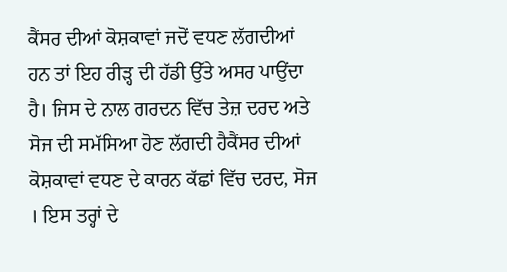ਕੈਂਸਰ ਦੀਆਂ ਕੋਸ਼ਕਾਵਾਂ ਜਦੋਂ ਵਧਣ ਲੱਗਦੀਆਂ ਹਨ ਤਾਂ ਇਹ ਰੀੜ੍ਹ ਦੀ ਹੱਡੀ ਉੱਤੇ ਅਸਰ ਪਾਉਂਦਾ ਹੈ। ਜਿਸ ਦੇ ਨਾਲ ਗਰਦਨ ਵਿੱਚ ਤੇਜ਼ ਦਰਦ ਅਤੇ ਸੋਜ ਦੀ ਸਮੱਸਿਆ ਹੋਣ ਲੱਗਦੀ ਹੈਕੈਂਸਰ ਦੀਆਂ ਕੋਸ਼ਕਾਵਾਂ ਵਧਣ ਦੇ ਕਾਰਨ ਕੱਛਾਂ ਵਿੱਚ ਦਰਦ, ਸੋਜ । ਇਸ ਤਰ੍ਹਾਂ ਦੇ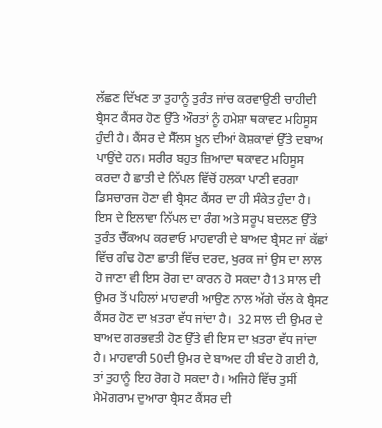ਲੱਛਣ ਦਿੱਖਣ ਤਾ ਤੁਹਾਨੂੰ ਤੁਰੰਤ ਜਾਂਚ ਕਰਵਾਉਣੀ ਚਾਹੀਦੀ  ਬ੍ਰੈਸਟ ਕੈਂਸਰ ਹੋਣ ਉੱਤੇ ਔਰਤਾਂ ਨੂੰ ਹਮੇਸ਼ਾ ਥਕਾਵਟ ਮਹਿਸੂਸ ਹੁੰਦੀ ਹੈ। ਕੈਂਸਰ ਦੇ ਸੈੱਲਸ ਖ਼ੂਨ ਦੀਆਂ ਕੋਸ਼ਕਾਵਾਂ ਉੱਤੇ ਦਬਾਅ ਪਾਉਂਦੇ ਹਨ। ਸਰੀਰ ਬਹੁਤ ਜ਼ਿਆਦਾ ਥਕਾਵਟ ਮਹਿਸੂਸ ਕਰਦਾ ਹੈ ਛਾਤੀ ਦੇ ਨਿੱਪਲ ਵਿੱਚੋਂ ਹਲਕਾ ਪਾਣੀ ਵਰਗਾ ਡਿਸਚਾਰਜ ਹੋਣਾ ਵੀ ਬ੍ਰੈਸਟ ਕੈਂਸਰ ਦਾ ਹੀ ਸੰਕੇਤ ਹੁੰਦਾ ਹੈ। ਇਸ ਦੇ ਇਲਾਵਾ ਨਿੱਪਲ ਦਾ ਰੰਗ ਅਤੇ ਸਰੂਪ ਬਦਲਣ ਉੱਤੇ ਤੁਰੰਤ ਚੈੱਕਅਪ ਕਰਵਾਓ ਮਾਹਵਾਰੀ ਦੇ ਬਾਅਦ ਬ੍ਰੈਸਟ ਜਾਂ ਕੱਛਾਂ ਵਿੱਚ ਗੰਢ ਹੋਣਾ ਛਾਤੀ ਵਿੱਚ ਦਰਦ, ਖੁਰਕ ਜਾਂ ਉਸ ਦਾ ਲਾਲ ਹੋ ਜਾਣਾ ਵੀ ਇਸ ਰੋਗ ਦਾ ਕਾਰਨ ਹੋ ਸਕਦਾ ਹੈ13 ਸਾਲ ਦੀ ਉਮਰ ਤੋਂ ਪਹਿਲਾਂ ਮਾਹਵਾਰੀ ਆਉਣ ਨਾਲ ਅੱਗੇ ਚੱਲ ਕੇ ਬ੍ਰੈਸਟ ਕੈਂਸਰ ਹੋਣ ਦਾ ਖ਼ਤਰਾ ਵੱਧ ਜਾਂਦਾ ਹੈ।  32 ਸਾਲ ਦੀ ਉਮਰ ਦੇ ਬਾਅਦ ਗਰਭਵਤੀ ਹੋਣ ਉੱਤੇ ਵੀ ਇਸ ਦਾ ਖ਼ਤਰਾ ਵੱਧ ਜਾਂਦਾ ਹੈ। ਮਾਹਵਾਰੀ 50ਦੀ ਉਮਰ ਦੇ ਬਾਅਦ ਹੀ ਬੰਦ ਹੋ ਗਈ ਹੈ, ਤਾਂ ਤੁਹਾਨੂੰ ਇਹ ਰੋਗ ਹੋ ਸਕਦਾ ਹੈ। ਅਜਿਹੇ ਵਿੱਚ ਤੁਸੀਂ ਮੈਮੋਗਰਾਮ ਦੁਆਰਾ ਬ੍ਰੈਸਟ ਕੈਂਸਰ ਦੀ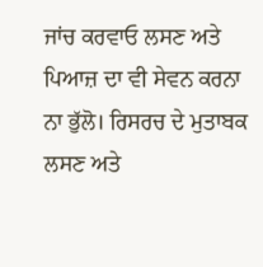ਜਾਂਚ ਕਰਵਾਓ ਲਸਣ ਅਤੇ ਪਿਆਜ਼ ਦਾ ਵੀ ਸੇਵਨ ਕਰਨਾ ਨਾ ਭੁੱਲੋ। ਰਿਸਰਚ ਦੇ ਮੁਤਾਬਕ ਲਸਣ ਅਤੇ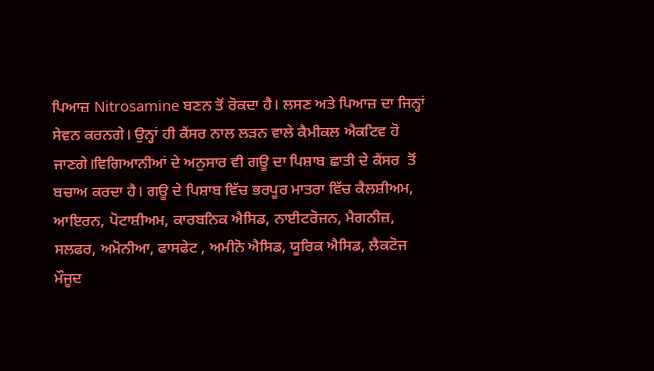ਪਿਆਜ਼ Nitrosamine ਬਣਨ ਤੋਂ ਰੋਕਦਾ ਹੈ। ਲਸਣ ਅਤੇ ਪਿਆਜ਼ ਦਾ ਜਿਨ੍ਹਾਂ ਸੇਵਨ ਕਰਨਗੇ। ਉਨ੍ਹਾਂ ਹੀ ਕੈਂਸਰ ਨਾਲ ਲੜਨ ਵਾਲੇ ਕੈਮੀਕਲ ਐਕਟਿਵ ਹੋ ਜਾਣਗੇ।ਵਿਗਿਆਨੀਆਂ ਦੇ ਅਨੁਸਾਰ ਵੀ ਗਊ ਦਾ ਪਿਸ਼ਾਬ ਛਾਤੀ ਦੇ ਕੈਂਸਰ  ਤੋਂ ਬਚਾਅ ਕਰਦਾ ਹੈ। ਗਊ ਦੇ ਪਿਸ਼ਾਬ ਵਿੱਚ ਭਰਪੂਰ ਮਾਤਰਾ ਵਿੱਚ ਕੈਲਸ਼ੀਅਮ, ਆਇਰਨ, ਪੋਟਾਸ਼ੀਅਮ, ਕਾਰਬਨਿਕ ਐਸਿਡ, ਨਾਈਟਰੋਜਨ, ਮੈਗਨੀਜ਼, ਸਲਫਰ, ਅਮੋਨੀਆ, ਫਾਸਫੇਟ , ਅਮੀਨੋ ਐਸਿਡ, ਯੂਰਿਕ ਐਸਿਡ, ਲੈਕਟੋਜ ਮੌਜੂਦ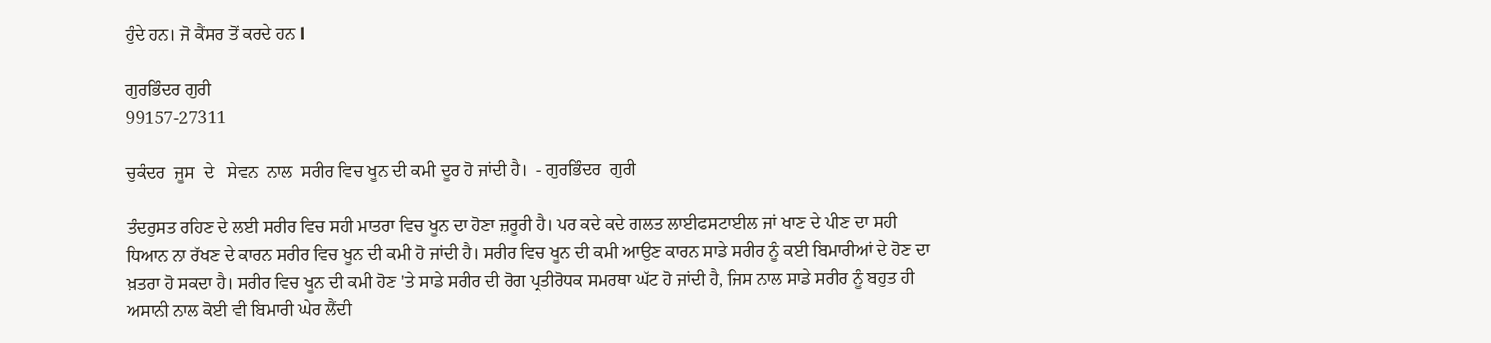ਹੁੰਦੇ ਹਨ। ਜੋ ਕੈਂਸਰ ਤੋਂ ਕਰਦੇ ਹਨ l

ਗੁਰਭਿੰਦਰ ਗੁਰੀ
99157-27311

ਚੁਕੰਦਰ  ਜੂਸ  ਦੇ   ਸੇਵਨ  ਨਾਲ  ਸਰੀਰ ਵਿਚ ਖੂਨ ਦੀ ਕਮੀ ਦੂਰ ਹੋ ਜਾਂਦੀ ਹੈ।  - ਗੁਰਭਿੰਦਰ  ਗੁਰੀ

ਤੰਦਰੁਸਤ ਰਹਿਣ ਦੇ ਲਈ ਸਰੀਰ ਵਿਚ ਸਹੀ ਮਾਤਰਾ ਵਿਚ ਖੂਨ ਦਾ ਹੋਣਾ ਜ਼ਰੂਰੀ ਹੈ। ਪਰ ਕਦੇ ਕਦੇ ਗਲਤ ਲਾਈਫਸਟਾਈਲ ਜਾਂ ਖਾਣ ਦੇ ਪੀਣ ਦਾ ਸਹੀ ਧਿਆਨ ਨਾ ਰੱਖਣ ਦੇ ਕਾਰਨ ਸਰੀਰ ਵਿਚ ਖੂਨ ਦੀ ਕਮੀ ਹੋ ਜਾਂਦੀ ਹੈ। ਸਰੀਰ ਵਿਚ ਖੂਨ ਦੀ ਕਮੀ ਆਉਣ ਕਾਰਨ ਸਾਡੇ ਸਰੀਰ ਨੂੰ ਕਈ ਬਿਮਾਰੀਆਂ ਦੇ ਹੋਣ ਦਾ ਖ਼ਤਰਾ ਹੋ ਸਕਦਾ ਹੈ। ਸਰੀਰ ਵਿਚ ਖੂਨ ਦੀ ਕਮੀ ਹੋਣ 'ਤੇ ਸਾਡੇ ਸਰੀਰ ਦੀ ਰੋਗ ਪ੍ਰਤੀਰੋਧਕ ਸਮਰਥਾ ਘੱਟ ਹੋ ਜਾਂਦੀ ਹੈ, ਜਿਸ ਨਾਲ ਸਾਡੇ ਸਰੀਰ ਨੂੰ ਬਹੁਤ ਹੀ ਅਸਾਨੀ ਨਾਲ ਕੋਈ ਵੀ ਬਿਮਾਰੀ ਘੇਰ ਲੈਂਦੀ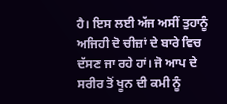ਹੈ। ਇਸ ਲਈ ਅੱਜ ਅਸੀਂ ਤੁਹਾਨੂੰ ਅਜਿਹੀ ਦੋ ਚੀਜ਼ਾਂ ਦੇ ਬਾਰੇ ਵਿਚ ਦੱਸਣ ਜਾ ਰਹੇ ਹਾਂ। ਜੋ ਆਪ ਦੇ ਸਰੀਰ ਤੋਂ ਖੂਨ ਦੀ ਕਮੀ ਨੂੰ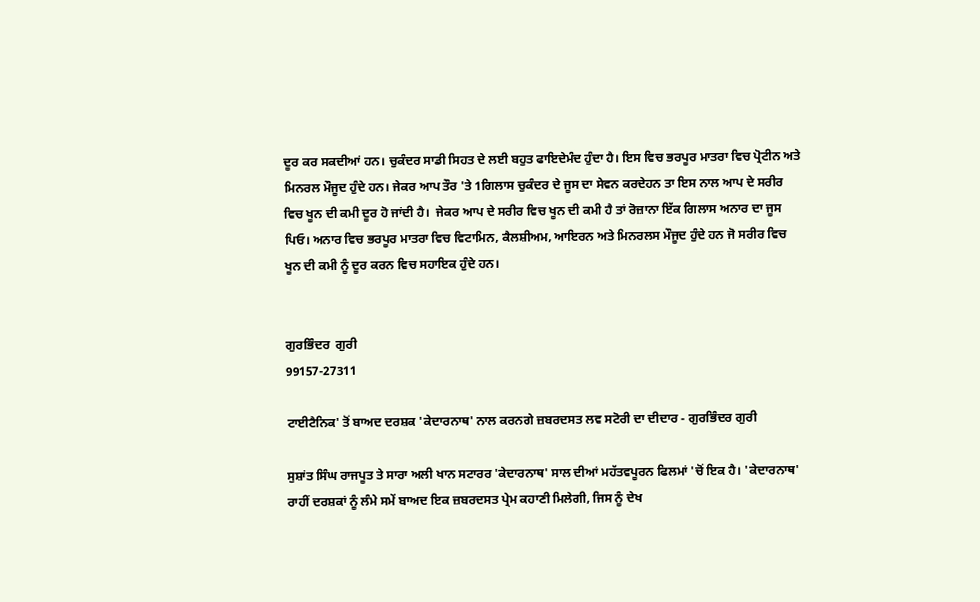ਦੂਰ ਕਰ ਸਕਦੀਆਂ ਹਨ। ਚੁਕੰਦਰ ਸਾਡੀ ਸਿਹਤ ਦੇ ਲਈ ਬਹੁਤ ਫਾਇਦੇਮੰਦ ਹੁੰਦਾ ਹੈ। ਇਸ ਵਿਚ ਭਰਪੂਰ ਮਾਤਰਾ ਵਿਚ ਪ੍ਰੋਟੀਨ ਅਤੇ ਮਿਨਰਲ ਮੌਜੂਦ ਹੁੰਦੇ ਹਨ। ਜੇਕਰ ਆਪ ਤੌਰ 'ਤੇ 1ਗਿਲਾਸ ਚੁਕੰਦਰ ਦੇ ਜੂਸ ਦਾ ਸੇਵਨ ਕਰਦੇਹਨ ਤਾ ਇਸ ਨਾਲ ਆਪ ਦੇ ਸਰੀਰ ਵਿਚ ਖੂਨ ਦੀ ਕਮੀ ਦੂਰ ਹੋ ਜਾਂਦੀ ਹੈ।  ਜੇਕਰ ਆਪ ਦੇ ਸਰੀਰ ਵਿਚ ਖੂਨ ਦੀ ਕਮੀ ਹੈ ਤਾਂ ਰੋਜ਼ਾਨਾ ਇੱਕ ਗਿਲਾਸ ਅਨਾਰ ਦਾ ਜੂਸ ਪਿਓ। ਅਨਾਰ ਵਿਚ ਭਰਪੂਰ ਮਾਤਰਾ ਵਿਚ ਵਿਟਾਮਿਨ, ਕੈਲਸ਼ੀਅਮ, ਆਇਰਨ ਅਤੇ ਮਿਨਰਲਸ ਮੌਜੂਦ ਹੁੰਦੇ ਹਨ ਜੋ ਸਰੀਰ ਵਿਚ ਖੂਨ ਦੀ ਕਮੀ ਨੂੰ ਦੂਰ ਕਰਨ ਵਿਚ ਸਹਾਇਕ ਹੁੰਦੇ ਹਨ।


ਗੁਰਭਿੰਦਰ  ਗੁਰੀ
99157-27311

ਟਾਈਟੈਨਿਕ' ਤੋਂ ਬਾਅਦ ਦਰਸ਼ਕ 'ਕੇਦਾਰਨਾਥ' ਨਾਲ ਕਰਨਗੇ ਜ਼ਬਰਦਸਤ ਲਵ ਸਟੋਰੀ ਦਾ ਦੀਦਾਰ - ਗੁਰਭਿੰਦਰ ਗੁਰੀ

ਸੁਸ਼ਾਂਤ ਸਿੰਘ ਰਾਜਪੂਤ ਤੇ ਸਾਰਾ ਅਲੀ ਖਾਨ ਸਟਾਰਰ 'ਕੇਦਾਰਨਾਥ' ਸਾਲ ਦੀਆਂ ਮਹੱਤਵਪੂਰਨ ਫਿਲਮਾਂ 'ਚੋਂ ਇਕ ਹੈ। 'ਕੇਦਾਰਨਾਥ' ਰਾਹੀਂ ਦਰਸ਼ਕਾਂ ਨੂੰ ਲੰਮੇ ਸਮੇਂ ਬਾਅਦ ਇਕ ਜ਼ਬਰਦਸਤ ਪ੍ਰੇਮ ਕਹਾਣੀ ਮਿਲੇਗੀ, ਜਿਸ ਨੂੰ ਦੇਖ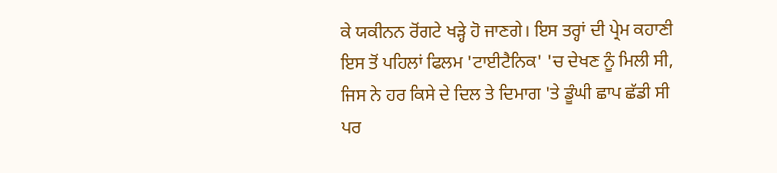ਕੇ ਯਕੀਨਨ ਰੋਂਗਟੇ ਖੜ੍ਹੇ ਹੋ ਜਾਣਗੇ। ਇਸ ਤਰ੍ਹਾਂ ਦੀ ਪ੍ਰੇਮ ਕਹਾਣੀ ਇਸ ਤੋਂ ਪਹਿਲਾਂ ਫਿਲਮ 'ਟਾਈਟੈਨਿਕ' 'ਚ ਦੇਖਣ ਨੂੰ ਮਿਲੀ ਸੀ, ਜਿਸ ਨੇ ਹਰ ਕਿਸੇ ਦੇ ਦਿਲ ਤੇ ਦਿਮਾਗ 'ਤੇ ਡੂੰਘੀ ਛਾਪ ਛੱਡੀ ਸੀ ਪਰ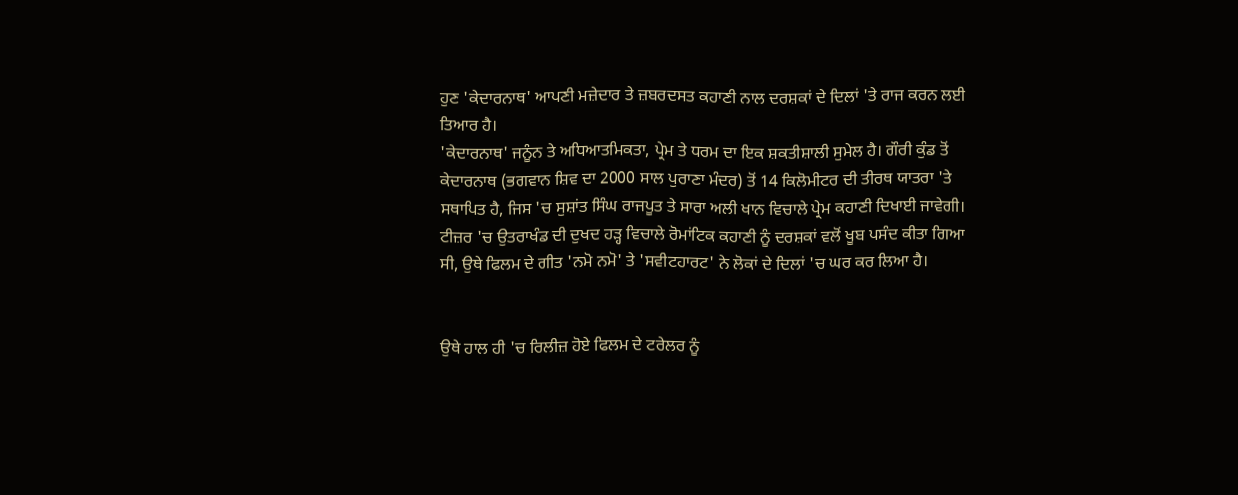ਹੁਣ 'ਕੇਦਾਰਨਾਥ' ਆਪਣੀ ਮਜ਼ੇਦਾਰ ਤੇ ਜ਼ਬਰਦਸਤ ਕਹਾਣੀ ਨਾਲ ਦਰਸ਼ਕਾਂ ਦੇ ਦਿਲਾਂ 'ਤੇ ਰਾਜ ਕਰਨ ਲਈ ਤਿਆਰ ਹੈ।
'ਕੇਦਾਰਨਾਥ' ਜਨੂੰਨ ਤੇ ਅਧਿਆਤਮਿਕਤਾ, ਪ੍ਰੇਮ ਤੇ ਧਰਮ ਦਾ ਇਕ ਸ਼ਕਤੀਸ਼ਾਲੀ ਸੁਮੇਲ ਹੈ। ਗੌਰੀ ਕੁੰਡ ਤੋਂ ਕੇਦਾਰਨਾਥ (ਭਗਵਾਨ ਸ਼ਿਵ ਦਾ 2000 ਸਾਲ ਪੁਰਾਣਾ ਮੰਦਰ) ਤੋਂ 14 ਕਿਲੋਮੀਟਰ ਦੀ ਤੀਰਥ ਯਾਤਰਾ 'ਤੇ ਸਥਾਪਿਤ ਹੈ, ਜਿਸ 'ਚ ਸੁਸ਼ਾਂਤ ਸਿੰਘ ਰਾਜਪੂਤ ਤੇ ਸਾਰਾ ਅਲੀ ਖਾਨ ਵਿਚਾਲੇ ਪ੍ਰੇਮ ਕਹਾਣੀ ਦਿਖਾਈ ਜਾਵੇਗੀ। ਟੀਜ਼ਰ 'ਚ ਉਤਰਾਖੰਡ ਦੀ ਦੁਖਦ ਹੜ੍ਹ ਵਿਚਾਲੇ ਰੋਮਾਂਟਿਕ ਕਹਾਣੀ ਨੂੰ ਦਰਸ਼ਕਾਂ ਵਲੋਂ ਖੂਬ ਪਸੰਦ ਕੀਤਾ ਗਿਆ ਸੀ, ਉਥੇ ਫਿਲਮ ਦੇ ਗੀਤ 'ਨਮੋ ਨਮੋ' ਤੇ 'ਸਵੀਟਹਾਰਟ' ਨੇ ਲੋਕਾਂ ਦੇ ਦਿਲਾਂ 'ਚ ਘਰ ਕਰ ਲਿਆ ਹੈ।


ਉਥੇ ਹਾਲ ਹੀ 'ਚ ਰਿਲੀਜ਼ ਹੋਏ ਫਿਲਮ ਦੇ ਟਰੇਲਰ ਨੂੰ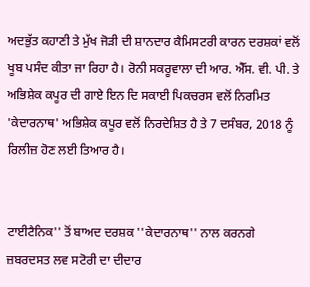ਅਦਭੁੱਤ ਕਹਾਣੀ ਤੇ ਮੁੱਖ ਜੋੜੀ ਦੀ ਸ਼ਾਨਦਾਰ ਕੈਮਿਸਟਰੀ ਕਾਰਨ ਦਰਸ਼ਕਾਂ ਵਲੋਂ ਖੂਬ ਪਸੰਦ ਕੀਤਾ ਜਾ ਰਿਹਾ ਹੈ। ਰੋਨੀ ਸਕਰੂਵਾਲਾ ਦੀ ਆਰ. ਐੱਸ. ਵੀ. ਪੀ. ਤੇ ਅਭਿਸ਼ੇਕ ਕਪੂਰ ਦੀ ਗਾਏ ਇਨ ਦਿ ਸਕਾਈ ਪਿਕਚਰਸ ਵਲੋਂ ਨਿਰਮਿਤ 'ਕੇਦਾਰਨਾਥ' ਅਭਿਸ਼ੇਕ ਕਪੂਰ ਵਲੋਂ ਨਿਰਦੇਸ਼ਿਤ ਹੈ ਤੇ 7 ਦਸੰਬਰ, 2018 ਨੂੰ ਰਿਲੀਜ਼ ਹੋਣ ਲਈ ਤਿਆਰ ਹੈ।


ਟਾਈਟੈਨਿਕ'' ਤੋਂ ਬਾਅਦ ਦਰਸ਼ਕ ''ਕੇਦਾਰਨਾਥ'' ਨਾਲ ਕਰਨਗੇ ਜ਼ਬਰਦਸਤ ਲਵ ਸਟੋਰੀ ਦਾ ਦੀਦਾਰ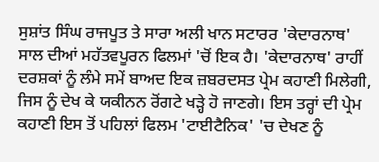ਸੁਸ਼ਾਂਤ ਸਿੰਘ ਰਾਜਪੂਤ ਤੇ ਸਾਰਾ ਅਲੀ ਖਾਨ ਸਟਾਰਰ 'ਕੇਦਾਰਨਾਥ' ਸਾਲ ਦੀਆਂ ਮਹੱਤਵਪੂਰਨ ਫਿਲਮਾਂ 'ਚੋਂ ਇਕ ਹੈ। 'ਕੇਦਾਰਨਾਥ' ਰਾਹੀਂ ਦਰਸ਼ਕਾਂ ਨੂੰ ਲੰਮੇ ਸਮੇਂ ਬਾਅਦ ਇਕ ਜ਼ਬਰਦਸਤ ਪ੍ਰੇਮ ਕਹਾਣੀ ਮਿਲੇਗੀ, ਜਿਸ ਨੂੰ ਦੇਖ ਕੇ ਯਕੀਨਨ ਰੋਂਗਟੇ ਖੜ੍ਹੇ ਹੋ ਜਾਣਗੇ। ਇਸ ਤਰ੍ਹਾਂ ਦੀ ਪ੍ਰੇਮ ਕਹਾਣੀ ਇਸ ਤੋਂ ਪਹਿਲਾਂ ਫਿਲਮ 'ਟਾਈਟੈਨਿਕ' 'ਚ ਦੇਖਣ ਨੂੰ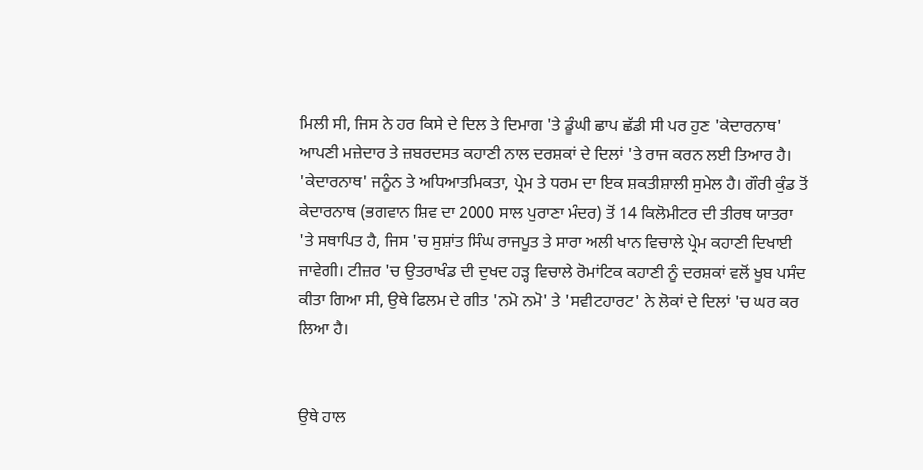ਮਿਲੀ ਸੀ, ਜਿਸ ਨੇ ਹਰ ਕਿਸੇ ਦੇ ਦਿਲ ਤੇ ਦਿਮਾਗ 'ਤੇ ਡੂੰਘੀ ਛਾਪ ਛੱਡੀ ਸੀ ਪਰ ਹੁਣ 'ਕੇਦਾਰਨਾਥ' ਆਪਣੀ ਮਜ਼ੇਦਾਰ ਤੇ ਜ਼ਬਰਦਸਤ ਕਹਾਣੀ ਨਾਲ ਦਰਸ਼ਕਾਂ ਦੇ ਦਿਲਾਂ 'ਤੇ ਰਾਜ ਕਰਨ ਲਈ ਤਿਆਰ ਹੈ।
'ਕੇਦਾਰਨਾਥ' ਜਨੂੰਨ ਤੇ ਅਧਿਆਤਮਿਕਤਾ, ਪ੍ਰੇਮ ਤੇ ਧਰਮ ਦਾ ਇਕ ਸ਼ਕਤੀਸ਼ਾਲੀ ਸੁਮੇਲ ਹੈ। ਗੌਰੀ ਕੁੰਡ ਤੋਂ ਕੇਦਾਰਨਾਥ (ਭਗਵਾਨ ਸ਼ਿਵ ਦਾ 2000 ਸਾਲ ਪੁਰਾਣਾ ਮੰਦਰ) ਤੋਂ 14 ਕਿਲੋਮੀਟਰ ਦੀ ਤੀਰਥ ਯਾਤਰਾ 'ਤੇ ਸਥਾਪਿਤ ਹੈ, ਜਿਸ 'ਚ ਸੁਸ਼ਾਂਤ ਸਿੰਘ ਰਾਜਪੂਤ ਤੇ ਸਾਰਾ ਅਲੀ ਖਾਨ ਵਿਚਾਲੇ ਪ੍ਰੇਮ ਕਹਾਣੀ ਦਿਖਾਈ ਜਾਵੇਗੀ। ਟੀਜ਼ਰ 'ਚ ਉਤਰਾਖੰਡ ਦੀ ਦੁਖਦ ਹੜ੍ਹ ਵਿਚਾਲੇ ਰੋਮਾਂਟਿਕ ਕਹਾਣੀ ਨੂੰ ਦਰਸ਼ਕਾਂ ਵਲੋਂ ਖੂਬ ਪਸੰਦ ਕੀਤਾ ਗਿਆ ਸੀ, ਉਥੇ ਫਿਲਮ ਦੇ ਗੀਤ 'ਨਮੋ ਨਮੋ' ਤੇ 'ਸਵੀਟਹਾਰਟ' ਨੇ ਲੋਕਾਂ ਦੇ ਦਿਲਾਂ 'ਚ ਘਰ ਕਰ ਲਿਆ ਹੈ।


ਉਥੇ ਹਾਲ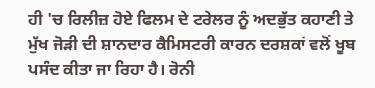ਹੀ 'ਚ ਰਿਲੀਜ਼ ਹੋਏ ਫਿਲਮ ਦੇ ਟਰੇਲਰ ਨੂੰ ਅਦਭੁੱਤ ਕਹਾਣੀ ਤੇ ਮੁੱਖ ਜੋੜੀ ਦੀ ਸ਼ਾਨਦਾਰ ਕੈਮਿਸਟਰੀ ਕਾਰਨ ਦਰਸ਼ਕਾਂ ਵਲੋਂ ਖੂਬ ਪਸੰਦ ਕੀਤਾ ਜਾ ਰਿਹਾ ਹੈ। ਰੋਨੀ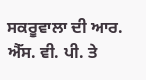ਸਕਰੂਵਾਲਾ ਦੀ ਆਰ. ਐੱਸ. ਵੀ. ਪੀ. ਤੇ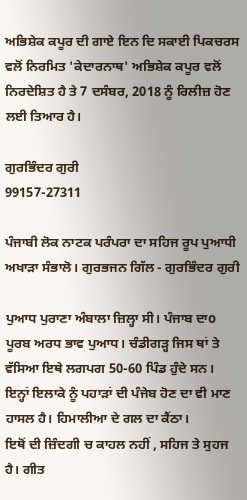ਅਭਿਸ਼ੇਕ ਕਪੂਰ ਦੀ ਗਾਏ ਇਨ ਦਿ ਸਕਾਈ ਪਿਕਚਰਸ ਵਲੋਂ ਨਿਰਮਿਤ 'ਕੇਦਾਰਨਾਥ' ਅਭਿਸ਼ੇਕ ਕਪੂਰ ਵਲੋਂ ਨਿਰਦੇਸ਼ਿਤ ਹੈ ਤੇ 7 ਦਸੰਬਰ, 2018 ਨੂੰ ਰਿਲੀਜ਼ ਹੋਣ ਲਈ ਤਿਆਰ ਹੈ।

ਗੁਰਭਿੰਦਰ ਗੁਰੀ
99157-27311

ਪੰਜਾਬੀ ਲੋਕ ਨਾਟਕ ਪਰੰਪਰਾ ਦਾ ਸਹਿਜ ਰੂਪ ਪੁਆਧੀ ਅਖਾੜਾ ਸੰਭਾਲੋ। ਗੁਰਭਜਨ ਗਿੱਲ - ਗੁਰਭਿੰਦਰ ਗੁਰੀ

ਪੁਆਧ ਪੁਰਾਣਾ ਅੰਬਾਲਾ ਜ਼ਿਲ੍ਹਾ ਸੀ। ਪੰਜਾਬ ਦਾo ਪੂਰਬ ਅਰਧ ਭਾਵ ਪੁਆਧ। ਚੰਡੀਗੜ੍ਹ ਜਿਸ ਥਾਂ ਤੇ ਵੱਸਿਆ ਇਥੇ ਲਗਪਗ 50-60 ਪਿੰਡ ਹੁੰਦੇ ਸਨ।
ਇਨ੍ਹਾਂ ਇਲਾਕੇ ਨੂੰ ਪਹਾੜਾਂ ਦੀ ਪੰਜੇਬ ਹੋਣ ਦਾ ਵੀ ਮਾਣ ਹਾਸਲ ਹੈ। ਹਿਮਾਲੀਆ ਦੇ ਗਲ ਦਾ ਕੈਂਠਾ।
ਇਥੋਂ ਦੀ ਜ਼ਿੰਦਗੀ ਚ ਕਾਹਲ ਨਹੀਂ , ਸਹਿਜ ਤੇ ਸੁਹਜ ਹੈ। ਗੀਤ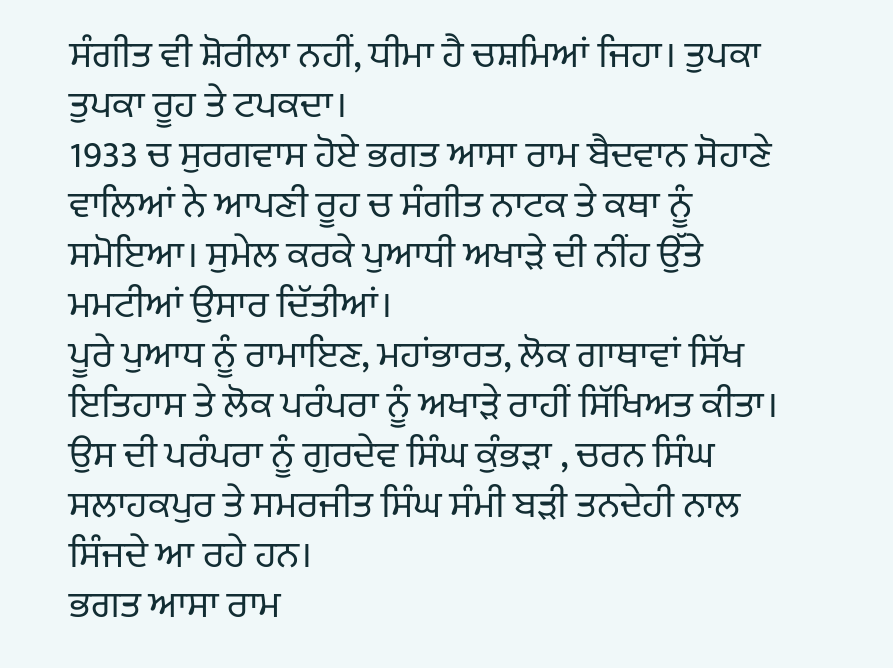ਸੰਗੀਤ ਵੀ ਸ਼ੋਰੀਲਾ ਨਹੀਂ, ਧੀਮਾ ਹੈ ਚਸ਼ਮਿਆਂ ਜਿਹਾ। ਤੁਪਕਾ ਤੁਪਕਾ ਰੂਹ ਤੇ ਟਪਕਦਾ।
1933 ਚ ਸੁਰਗਵਾਸ ਹੋਏ ਭਗਤ ਆਸਾ ਰਾਮ ਬੈਦਵਾਨ ਸੋਹਾਣੇ ਵਾਲਿਆਂ ਨੇ ਆਪਣੀ ਰੂਹ ਚ ਸੰਗੀਤ ਨਾਟਕ ਤੇ ਕਥਾ ਨੂੰ ਸਮੋਇਆ। ਸੁਮੇਲ ਕਰਕੇ ਪੁਆਧੀ ਅਖਾੜੇ ਦੀ ਨੀਂਹ ਉੱਤੇ ਮਮਟੀਆਂ ਉਸਾਰ ਦਿੱਤੀਆਂ।
ਪੂਰੇ ਪੁਆਧ ਨੂੰ ਰਾਮਾਇਣ, ਮਹਾਂਭਾਰਤ, ਲੋਕ ਗਾਥਾਵਾਂ ਸਿੱਖ ਇਤਿਹਾਸ ਤੇ ਲੋਕ ਪਰੰਪਰਾ ਨੂੰ ਅਖਾੜੇ ਰਾਹੀਂ ਸਿੱਖਿਅਤ ਕੀਤਾ।
ਉਸ ਦੀ ਪਰੰਪਰਾ ਨੂੰ ਗੁਰਦੇਵ ਸਿੰਘ ਕੁੰਭੜਾ , ਚਰਨ ਸਿੰਘ ਸਲਾਹਕਪੁਰ ਤੇ ਸਮਰਜੀਤ ਸਿੰਘ ਸੰਮੀ ਬੜੀ ਤਨਦੇਹੀ ਨਾਲ ਸਿੰਜਦੇ ਆ ਰਹੇ ਹਨ।
ਭਗਤ ਆਸਾ ਰਾਮ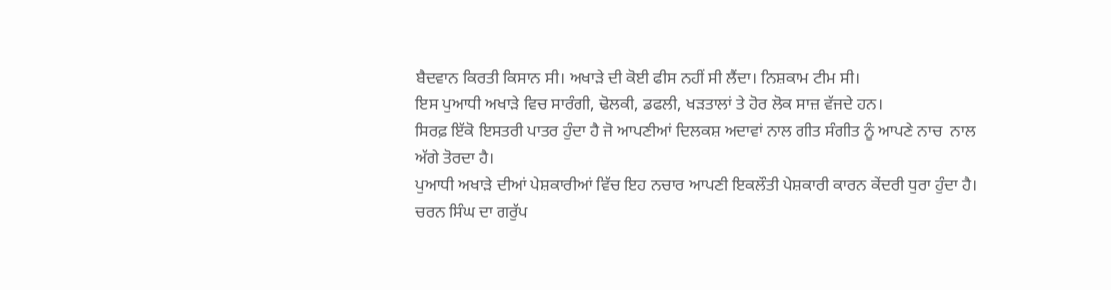ਬੈਦਵਾਨ ਕਿਰਤੀ ਕਿਸਾਨ ਸੀ। ਅਖਾੜੇ ਦੀ ਕੋਈ ਫੀਸ ਨਹੀਂ ਸੀ ਲੈਂਦਾ। ਨਿਸ਼ਕਾਮ ਟੀਮ ਸੀ।
ਇਸ ਪੁਆਧੀ ਅਖਾੜੇ ਵਿਚ ਸਾਰੰਗੀ, ਢੋਲਕੀ, ਡਫਲੀ, ਖੜਤਾਲਾਂ ਤੇ ਹੋਰ ਲੋਕ ਸਾਜ਼ ਵੱਜਦੇ ਹਨ।
ਸਿਰਫ਼ ਇੱਕੋ ਇਸਤਰੀ ਪਾਤਰ ਹੁੰਦਾ ਹੈ ਜੋ ਆਪਣੀਆਂ ਦਿਲਕਸ਼ ਅਦਾਵਾਂ ਨਾਲ ਗੀਤ ਸੰਗੀਤ ਨੂੰ ਆਪਣੇ ਨਾਚ  ਨਾਲ ਅੱਗੇ ਤੋਰਦਾ ਹੈ।
ਪੁਆਧੀ ਅਖਾੜੇ ਦੀਆਂ ਪੇਸ਼ਕਾਰੀਆਂ ਵਿੱਚ ਇਹ ਨਚਾਰ ਆਪਣੀ ਇਕਲੌਤੀ ਪੇਸ਼ਕਾਰੀ ਕਾਰਨ ਕੇਂਦਰੀ ਧੁਰਾ ਹੁੰਦਾ ਹੈ।
ਚਰਨ ਸਿੰਘ ਦਾ ਗਰੁੱਪ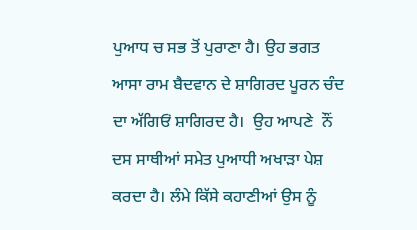ਪੁਆਧ ਚ ਸਭ ਤੋਂ ਪੁਰਾਣਾ ਹੈ। ਉਹ ਭਗਤ ਆਸਾ ਰਾਮ ਬੈਦਵਾਨ ਦੇ ਸ਼ਾਗਿਰਦ ਪੂਰਨ ਚੰਦ ਦਾ ਅੱਗਿਓਂ ਸ਼ਾਗਿਰਦ ਹੈ।  ਉਹ ਆਪਣੇ  ਨੌਂ ਦਸ ਸਾਥੀਆਂ ਸਮੇਤ ਪੁਆਧੀ ਅਖਾੜਾ ਪੇਸ਼ ਕਰਦਾ ਹੈ। ਲੰਮੇ ਕਿੱਸੇ ਕਹਾਣੀਆਂ ਉਸ ਨੂੰ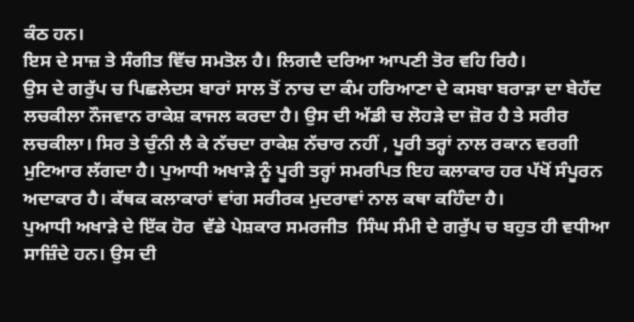ਕੰਠ ਹਨ।
ਇਸ ਦੇ ਸਾਜ਼ ਤੇ ਸੰਗੀਤ ਵਿੱਚ ਸਮਤੋਲ ਹੈ। ਲਿਗਦੈ ਦਰਿਆ ਆਪਣੀ ਤੋਰ ਵਹਿ ਰਿਹੈ।
ਉਸ ਦੇ ਗਰੁੱਪ ਚ ਪਿਛਲੇਦਸ ਬਾਰਾਂ ਸਾਲ ਤੋਂ ਨਾਚ ਦਾ ਕੰਮ ਹਰਿਆਣਾ ਦੇ ਕਸਬਾ ਬਰਾੜਾ ਦਾ ਬੇਹੱਦ ਲਚਕੀਲਾ ਨੌਜਵਾਨ ਰਾਕੇਸ਼ ਕਾਜਲ ਕਰਦਾ ਹੈ। ਉਸ ਦੀ ਅੱਡੀ ਚ ਲੋਹੜੇ ਦਾ ਜ਼ੋਰ ਹੈ ਤੇ ਸਰੀਰ ਲਚਕੀਲਾ। ਸਿਰ ਤੇ ਚੁੰਨੀ ਲੈ ਕੇ ਨੱਚਦਾ ਰਾਕੇਸ਼ ਨੱਚਾਰ ਨਹੀਂ , ਪੂਰੀ ਤਰ੍ਹਾਂ ਨਾਲ ਰਕਾਨ ਵਰਗੀ ਮੁਟਿਆਰ ਲੱਗਦਾ ਹੈ। ਪੁਆਧੀ ਅਖਾੜੇ ਨੂੰ ਪੂਰੀ ਤਰ੍ਹਾਂ ਸਮਰਪਿਤ ਇਹ ਕਲਾਕਾਰ ਹਰ ਪੱਖੋਂ ਸੰਪੂਰਨ ਅਦਾਕਾਰ ਹੈ। ਕੱਥਕ ਕਲਾਕਾਰਾਂ ਵਾਂਗ ਸਰੀਰਕ ਮੁਦਰਾਵਾਂ ਨਾਲ ਕਥਾ ਕਹਿੰਦਾ ਹੈ।
ਪੁਆਧੀ ਅਖਾੜੇ ਦੇ ਇੱਕ ਹੋਰ  ਵੱਡੇ ਪੇਸ਼ਕਾਰ ਸਮਰਜੀਤ  ਸਿੰਘ ਸੰਮੀ ਦੇ ਗਰੁੱਪ ਚ ਬਹੁਤ ਹੀ ਵਧੀਆ ਸਾਜ਼ਿੰਦੇ ਹਨ। ਉਸ ਦੀ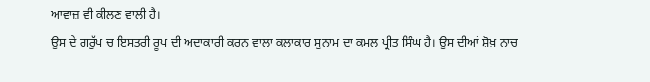ਆਵਾਜ਼ ਵੀ ਕੀਲਣ ਵਾਲੀ ਹੈ।
ਉਸ ਦੇ ਗਰੁੱਪ ਚ ਇਸਤਰੀ ਰੂਪ ਦੀ ਅਦਾਕਾਰੀ ਕਰਨ ਵਾਲਾ ਕਲਾਕਾਰ ਸੁਨਾਮ ਦਾ ਕਮਲ ਪ੍ਰੀਤ ਸਿੰਘ ਹੈ। ਉਸ ਦੀਆਂ ਸ਼ੋਖ਼ ਨਾਚ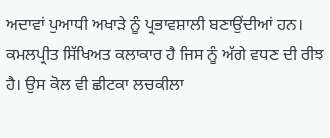ਅਦਾਵਾਂ ਪੁਆਧੀ ਅਖਾੜੇ ਨੂੰ ਪ੍ਰਭਾਵਸ਼ਾਲੀ ਬਣਾਉਂਦੀਆਂ ਹਨ।
ਕਮਲਪ੍ਰੀਤ ਸਿੱਖਿਅਤ ਕਲਾਕਾਰ ਹੈ ਜਿਸ ਨੂੰ ਅੱਗੇ ਵਧਣ ਦੀ ਰੀਝ ਹੈ। ਉਸ ਕੋਲ ਵੀ ਛੀਟਕਾ ਲਚਕੀਲਾ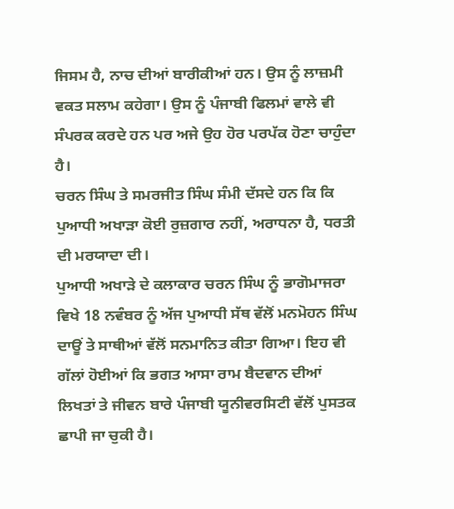ਜਿਸਮ ਹੈ, ਨਾਚ ਦੀਆਂ ਬਾਰੀਕੀਆਂ ਹਨ। ਉਸ ਨੂੰ ਲਾਜ਼ਮੀ ਵਕਤ ਸਲਾਮ ਕਹੇਗਾ। ਉਸ ਨੂੰ ਪੰਜਾਬੀ ਫਿਲਮਾਂ ਵਾਲੇ ਵੀ ਸੰਪਰਕ ਕਰਦੇ ਹਨ ਪਰ ਅਜੇ ਉਹ ਹੋਰ ਪਰਪੱਕ ਹੋਣਾ ਚਾਹੁੰਦਾ ਹੈ।
ਚਰਨ ਸਿੰਘ ਤੇ ਸਮਰਜੀਤ ਸਿੰਘ ਸੰਮੀ ਦੱਸਦੇ ਹਨ ਕਿ ਕਿ ਪੁਆਧੀ ਅਖਾੜਾ ਕੋਈ ਰੁਜ਼ਗਾਰ ਨਹੀਂ, ਅਰਾਧਨਾ ਹੈ, ਧਰਤੀ ਦੀ ਮਰਯਾਦਾ ਦੀ।
ਪੁਆਧੀ ਅਖਾੜੇ ਦੇ ਕਲਾਕਾਰ ਚਰਨ ਸਿੰਘ ਨੂੰ ਭਾਗੋਮਾਜਰਾ ਵਿਖੇ 18 ਨਵੰਬਰ ਨੂੰ ਅੱਜ ਪੁਆਧੀ ਸੱਥ ਵੱਲੋਂ ਮਨਮੋਹਨ ਸਿੰਘ ਦਾਊਂ ਤੇ ਸਾਥੀਆਂ ਵੱਲੋਂ ਸਨਮਾਨਿਤ ਕੀਤਾ ਗਿਆ। ਇਹ ਵੀ ਗੱਲਾਂ ਹੋਈਆਂ ਕਿ ਭਗਤ ਆਸਾ ਰਾਮ ਬੈਦਵਾਨ ਦੀਆਂ ਲਿਖਤਾਂ ਤੇ ਜੀਵਨ ਬਾਰੇ ਪੰਜਾਬੀ ਯੂਨੀਵਰਸਿਟੀ ਵੱਲੋਂ ਪੁਸਤਕ ਛਾਪੀ ਜਾ ਚੁਕੀ ਹੈ।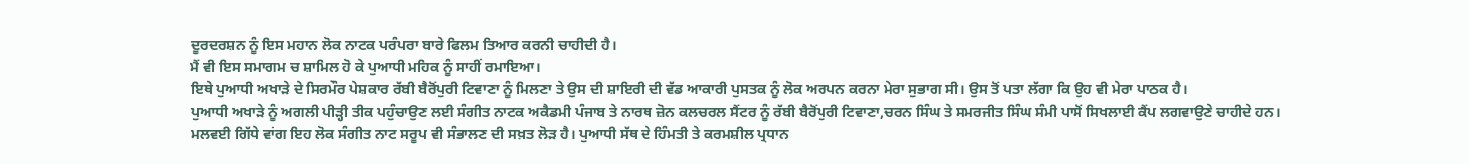ਦੂਰਦਰਸ਼ਨ ਨੂੰ ਇਸ ਮਹਾਨ ਲੋਕ ਨਾਟਕ ਪਰੰਪਰਾ ਬਾਰੇ ਫਿਲਮ ਤਿਆਰ ਕਰਨੀ ਚਾਹੀਦੀ ਹੈ।
ਮੈਂ ਵੀ ਇਸ ਸਮਾਗਮ ਚ ਸ਼ਾਮਿਲ ਹੋ ਕੇ ਪੁਆਧੀ ਮਹਿਕ ਨੂੰ ਸਾਹੀਂ ਰਮਾਇਆ।
ਇਥੇ ਪੁਆਧੀ ਅਖਾੜੇ ਦੇ ਸਿਰਮੌਰ ਪੇਸ਼ਕਾਰ ਰੱਬੀ ਬੈਰੋਂਪੁਰੀ ਟਿਵਾਣਾ ਨੂੰ ਮਿਲਣਾ ਤੇ ਉਸ ਦੀ ਸ਼ਾਇਰੀ ਦੀ ਵੱਡ ਆਕਾਰੀ ਪੁਸਤਕ ਨੂੰ ਲੋਕ ਅਰਪਨ ਕਰਨਾ ਮੇਰਾ ਸੁਭਾਗ ਸੀ। ਉਸ ਤੋਂ ਪਤਾ ਲੱਗਾ ਕਿ ਉਹ ਵੀ ਮੇਰਾ ਪਾਠਕ ਹੈ।
ਪੁਆਧੀ ਅਖਾੜੇ ਨੂੰ ਅਗਲੀ ਪੀੜ੍ਹੀ ਤੀਕ ਪਹੁੰਚਾਉਣ ਲਈ ਸੰਗੀਤ ਨਾਟਕ ਅਕੈਡਮੀ ਪੰਜਾਬ ਤੇ ਨਾਰਥ ਜ਼ੋਨ ਕਲਚਰਲ ਸੈਂਟਰ ਨੂੰ ਰੱਬੀ ਬੈਰੋਂਪੁਰੀ ਟਿਵਾਣਾ,ਚਰਨ ਸਿੰਘ ਤੇ ਸਮਰਜੀਤ ਸਿੰਘ ਸੰਮੀ ਪਾਸੋਂ ਸਿਖਲਾਈ ਕੈਂਪ ਲਗਵਾਉਣੇ ਚਾਹੀਦੇ ਹਨ।
ਮਲਵਈ ਗਿੱਧੇ ਵਾਂਗ ਇਹ ਲੋਕ ਸੰਗੀਤ ਨਾਟ ਸਰੂਪ ਵੀ ਸੰਭਾਲਣ ਦੀ ਸਖ਼ਤ ਲੋੜ ਹੈ। ਪੁਆਧੀ ਸੱਥ ਦੇ ਹਿੰਮਤੀ ਤੇ ਕਰਮਸ਼ੀਲ ਪ੍ਰਧਾਨ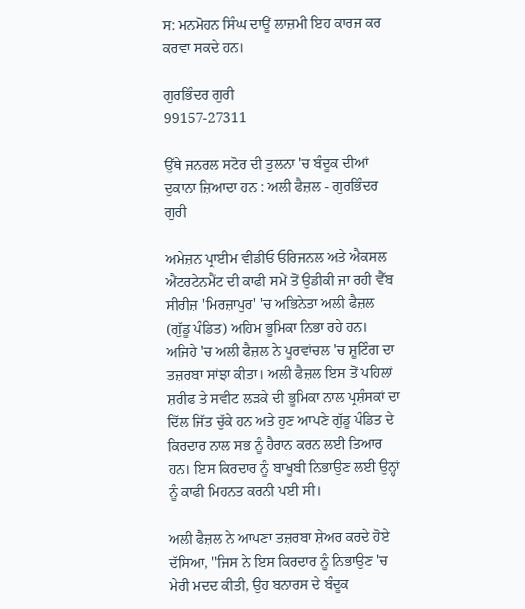ਸ: ਮਨਮੋਹਨ ਸਿੰਘ ਦਾਊਂ ਲਾਜ਼ਮੀ ਇਹ ਕਾਰਜ ਕਰ ਕਰਵਾ ਸਕਦੇ ਹਨ।

ਗੁਰਭਿੰਦਰ ਗੁਰੀ
99157-27311

ਉੱਥੇ ਜਨਰਲ ਸਟੋਰ ਦੀ ਤੁਲਨਾ 'ਚ ਬੰਦੂਕ ਦੀਆਂ ਦੁਕਾਨਾ ਜ਼ਿਆਦਾ ਹਨ : ਅਲੀ ਫੈਜ਼ਲ - ਗੁਰਭਿੰਦਰ  ਗੁਰੀ

ਅਮੇਜ਼ਨ ਪ੍ਰਾਈਮ ਵੀਡੀਓ ਓਰਿਜਨਲ ਅਤੇ ਐਕਸਲ ਐਂਟਰਟੇਨਮੈਂਟ ਦੀ ਕਾਫੀ ਸਮੇਂ ਤੋਂ ਉਡੀਕੀ ਜਾ ਰਹੀ ਵੈੱਬ ਸੀਰੀਜ਼ 'ਮਿਰਜ਼ਾਪੁਰ' 'ਚ ਅਭਿਨੇਤਾ ਅਲੀ ਫੈਜ਼ਲ (ਗੁੱਡੂ ਪੰਡਿਤ) ਅਹਿਮ ਭੂਮਿਕਾ ਨਿਭਾ ਰਹੇ ਹਨ। ਅਜਿਹੇ 'ਚ ਅਲੀ ਫੈਜ਼ਲ ਨੇ ਪੂਰਵਾਂਚਲ 'ਚ ਸ਼ੂਟਿੰਗ ਦਾ ਤਜ਼ਰਬਾ ਸਾਂਝਾ ਕੀਤਾ। ਅਲੀ ਫੈਜ਼ਲ ਇਸ ਤੋਂ ਪਹਿਲਾਂ ਸ਼ਰੀਫ ਤੇ ਸਵੀਟ ਲੜਕੇ ਦੀ ਭੂਮਿਕਾ ਨਾਲ ਪ੍ਰਸ਼ੰਸਕਾਂ ਦਾ ਦਿੱਲ ਜਿੱਤ ਚੁੱਕੇ ਹਨ ਅਤੇ ਹੁਣ ਆਪਣੇ ਗੁੱਡੂ ਪੰਡਿਤ ਦੇ ਕਿਰਦਾਰ ਨਾਲ ਸਭ ਨੂੰ ਹੈਰਾਨ ਕਰਨ ਲਈ ਤਿਆਰ ਹਨ। ਇਸ ਕਿਰਦਾਰ ਨੂੰ ਬਾਖੂਬੀ ਨਿਭਾਉਣ ਲਈ ਉਨ੍ਹਾਂ ਨੂੰ ਕਾਫੀ ਮਿਹਨਤ ਕਰਨੀ ਪਈ ਸੀ।

ਅਲੀ ਫੈਜ਼ਲ ਨੇ ਆਪਣਾ ਤਜ਼ਰਬਾ ਸ਼ੇਅਰ ਕਰਦੇ ਹੋਏ ਦੱਸਿਆ, ''ਜਿਸ ਨੇ ਇਸ ਕਿਰਦਾਰ ਨੂੰ ਨਿਭਾਉਣ 'ਚ ਮੇਰੀ ਮਦਦ ਕੀਤੀ, ਉਹ ਬਨਾਰਸ ਦੇ ਬੰਦੂਕ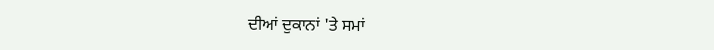ਦੀਆਂ ਦੁਕਾਨਾਂ 'ਤੇ ਸਮਾਂ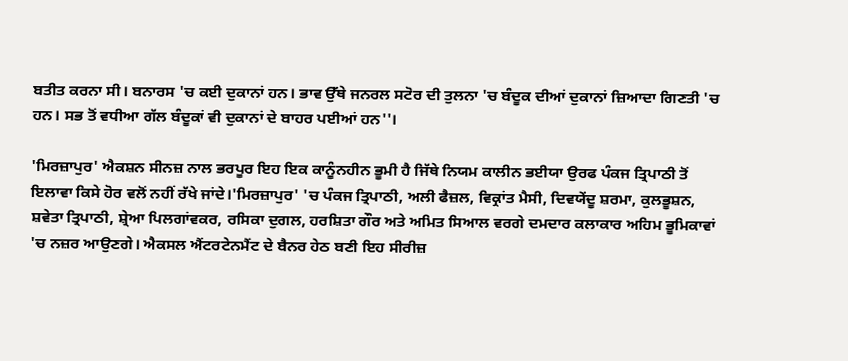ਬਤੀਤ ਕਰਨਾ ਸੀ। ਬਨਾਰਸ 'ਚ ਕਈ ਦੁਕਾਨਾਂ ਹਨ। ਭਾਵ ਉੱਥੇ ਜਨਰਲ ਸਟੋਰ ਦੀ ਤੁਲਨਾ 'ਚ ਬੰਦੂਕ ਦੀਆਂ ਦੁਕਾਨਾਂ ਜ਼ਿਆਦਾ ਗਿਣਤੀ 'ਚ ਹਨ। ਸਭ ਤੋਂ ਵਧੀਆ ਗੱਲ ਬੰਦੂਕਾਂ ਵੀ ਦੁਕਾਨਾਂ ਦੇ ਬਾਹਰ ਪਈਆਂ ਹਨ''।

'ਮਿਰਜ਼ਾਪੁਰ' ਐਕਸ਼ਨ ਸੀਨਜ਼ ਨਾਲ ਭਰਪੂਰ ਇਹ ਇਕ ਕਾਨੂੰਨਹੀਨ ਭੂਮੀ ਹੈ ਜਿੱਥੇ ਨਿਯਮ ਕਾਲੀਨ ਭਈਯਾ ਉਰਫ ਪੰਕਜ ਤ੍ਰਿਪਾਠੀ ਤੋਂ ਇਲਾਵਾ ਕਿਸੇ ਹੋਰ ਵਲੋਂ ਨਹੀਂ ਰੱਖੇ ਜਾਂਦੇ।'ਮਿਰਜ਼ਾਪੁਰ' 'ਚ ਪੰਕਜ ਤ੍ਰਿਪਾਠੀ, ਅਲੀ ਫੈਜ਼ਲ, ਵਿਕ੍ਰਾਂਤ ਮੈਸੀ, ਦਿਵਯੇਂਦੂ ਸ਼ਰਮਾ, ਕੁਲਭੂਸ਼ਨ, ਸ਼ਵੇਤਾ ਤ੍ਰਿਪਾਠੀ, ਸ਼੍ਰੇਆ ਪਿਲਗਾਂਵਕਰ, ਰਸਿਕਾ ਦੁਗਲ, ਹਰਸ਼ਿਤਾ ਗੌਰ ਅਤੇ ਅਮਿਤ ਸਿਆਲ ਵਰਗੇ ਦਮਦਾਰ ਕਲਾਕਾਰ ਅਹਿਮ ਭੂਮਿਕਾਵਾਂ 'ਚ ਨਜ਼ਰ ਆਉਣਗੇ। ਐਕਸਲ ਐਂਟਰਟੇਨਮੈਂਟ ਦੇ ਬੈਨਰ ਹੇਠ ਬਣੀ ਇਹ ਸੀਰੀਜ਼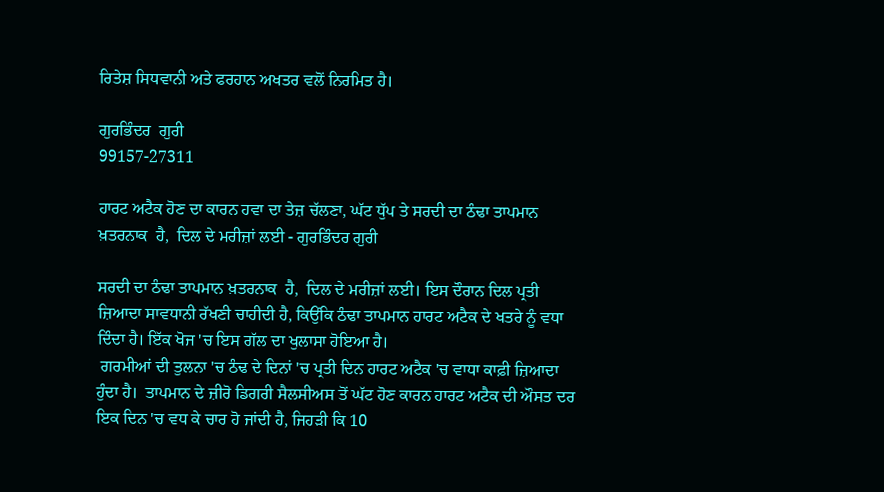ਰਿਤੇਸ਼ ਸਿਧਵਾਨੀ ਅਤੇ ਫਰਹਾਨ ਅਖਤਰ ਵਲੋਂ ਨਿਰਮਿਤ ਹੈ।

ਗੁਰਭਿੰਦਰ  ਗੁਰੀ
99157-27311

ਹਾਰਟ ਅਟੈਕ ਹੋਣ ਦਾ ਕਾਰਨ ਹਵਾ ਦਾ ਤੇਜ਼ ਚੱਲਣਾ, ਘੱਟ ਧੁੱਪ ਤੇ ਸਰਦੀ ਦਾ ਠੰਢਾ ਤਾਪਮਾਨ ਖ਼ਤਰਨਾਕ  ਹੈ,  ਦਿਲ ਦੇ ਮਰੀਜ਼ਾਂ ਲਈ - ਗੁਰਭਿੰਦਰ ਗੁਰੀ

ਸਰਦੀ ਦਾ ਠੰਢਾ ਤਾਪਮਾਨ ਖ਼ਤਰਨਾਕ  ਹੈ,  ਦਿਲ ਦੇ ਮਰੀਜ਼ਾਂ ਲਈ। ਇਸ ਦੌਰਾਨ ਦਿਲ ਪ੍ਰਤੀ ਜ਼ਿਆਦਾ ਸਾਵਧਾਨੀ ਰੱਖਣੀ ਚਾਹੀਦੀ ਹੈ, ਕਿਉਂਕਿ ਠੰਢਾ ਤਾਪਮਾਨ ਹਾਰਟ ਅਟੈਕ ਦੇ ਖਤਰੇ ਨੂੰ ਵਧਾ ਦਿੰਦਾ ਹੈ। ਇੱਕ ਖੋਜ 'ਚ ਇਸ ਗੱਲ ਦਾ ਖੁਲਾਸਾ ਹੋਇਆ ਹੈ।
 ਗਰਮੀਆਂ ਦੀ ਤੁਲਨਾ 'ਚ ਠੰਢ ਦੇ ਦਿਨਾਂ 'ਚ ਪ੍ਰਤੀ ਦਿਨ ਹਾਰਟ ਅਟੈਕ 'ਚ ਵਾਧਾ ਕਾਫ਼ੀ ਜ਼ਿਆਦਾ ਹੁੰਦਾ ਹੈ।  ਤਾਪਮਾਨ ਦੇ ਜ਼ੀਰੋ ਡਿਗਰੀ ਸੈਲਸੀਅਸ ਤੋਂ ਘੱਟ ਹੋਣ ਕਾਰਨ ਹਾਰਟ ਅਟੈਕ ਦੀ ਔਸਤ ਦਰ ਇਕ ਦਿਨ 'ਚ ਵਧ ਕੇ ਚਾਰ ਹੋ ਜਾਂਦੀ ਹੈ, ਜਿਹੜੀ ਕਿ 10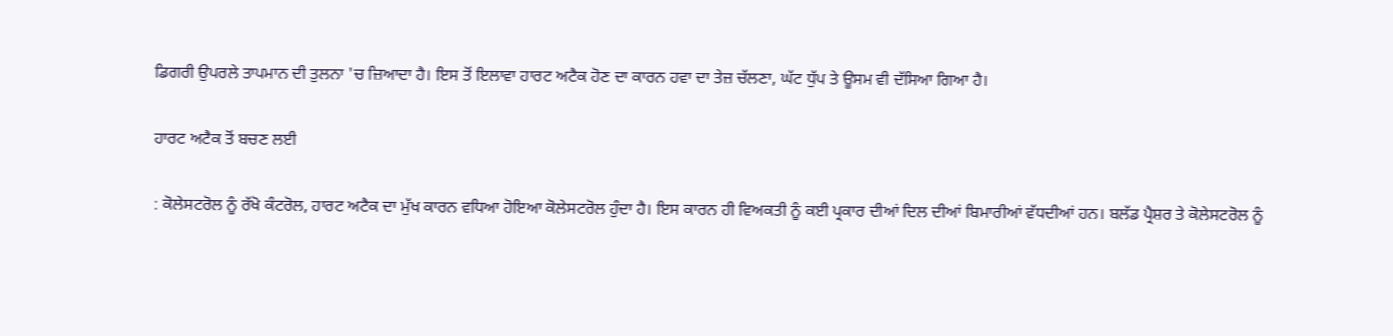ਡਿਗਰੀ ਉਪਰਲੇ ਤਾਪਮਾਨ ਦੀ ਤੁਲਨਾ 'ਚ ਜ਼ਿਆਦਾ ਹੈ। ਇਸ ਤੋਂ ਇਲਾਵਾ ਹਾਰਟ ਅਟੈਕ ਹੋਣ ਦਾ ਕਾਰਨ ਹਵਾ ਦਾ ਤੇਜ਼ ਚੱਲਣਾ, ਘੱਟ ਧੁੱਪ ਤੇ ਊਸਮ ਵੀ ਦੱਸਿਆ ਗਿਆ ਹੈ।

ਹਾਰਟ ਅਟੈਕ ਤੋਂ ਬਚਣ ਲਈ

: ਕੋਲੇਸਟਰੋਲ ਨੂੰ ਰੱਖੋ ਕੰਟਰੋਲ, ਹਾਰਟ ਅਟੈਕ ਦਾ ਮੁੱਖ ਕਾਰਨ ਵਧਿਆ ਹੋਇਆ ਕੋਲੇਸਟਰੋਲ ਹੁੰਦਾ ਹੈ। ਇਸ ਕਾਰਨ ਹੀ ਵਿਅਕਤੀ ਨੂੰ ਕਈ ਪ੍ਰਕਾਰ ਦੀਆਂ ਦਿਲ ਦੀਆਂ ਬਿਮਾਰੀਆਂ ਵੱਧਦੀਆਂ ਹਨ। ਬਲੱਡ ਪ੍ਰੈਸ਼ਰ ਤੇ ਕੋਲੇਸਟਰੋਲ ਨੂੰ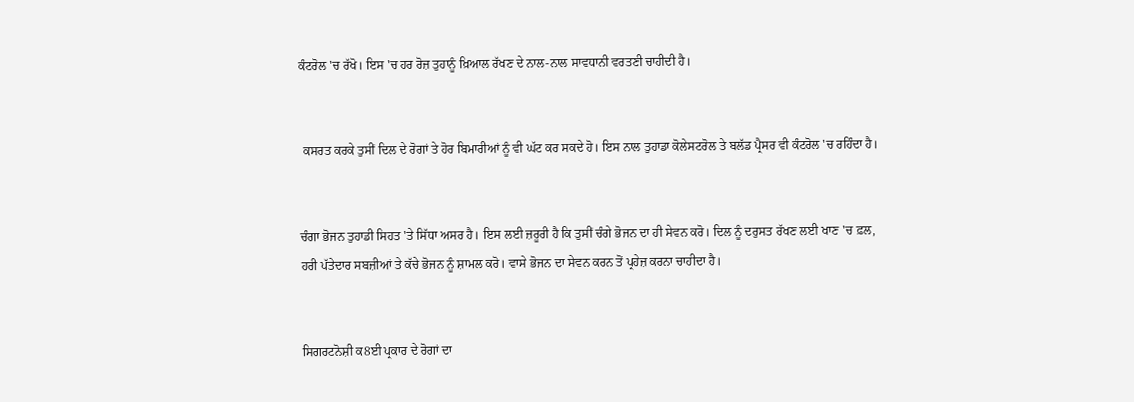ਕੰਟਰੋਲ 'ਚ ਰੱਖੋ। ਇਸ 'ਚ ਹਰ ਰੋਜ਼ ਤੁਹਾਨੂੰ ਖ਼ਿਆਲ ਰੱਖਣ ਦੇ ਨਾਲ-ਨਾਲ ਸਾਵਧਾਨੀ ਵਰਤਣੀ ਚਾਹੀਦੀ ਹੈ।


 ਕਸਰਤ ਕਰਕੇ ਤੁਸੀਂ ਦਿਲ ਦੇ ਰੋਗਾਂ ਤੇ ਹੋਰ ਬਿਮਾਰੀਆਂ ਨੂੰ ਵੀ ਘੱਟ ਕਰ ਸਕਦੇ ਹੋ। ਇਸ ਨਾਲ ਤੁਹਾਡਾ ਕੋਲੇਸਟਰੋਲ ਤੇ ਬਲੱਡ ਪ੍ਰੈਸਰ ਵੀ ਕੰਟਰੋਲ 'ਚ ਰਹਿੰਦਾ ਹੈ।


ਚੰਗਾ ਭੋਜਨ ਤੁਹਾਡੀ ਸਿਹਤ 'ਤੇ ਸਿੱਧਾ ਅਸਰ ਹੈ। ਇਸ ਲਈ ਜ਼ਰੂਰੀ ਹੈ ਕਿ ਤੁਸੀਂ ਚੰਗੇ ਭੋਜਨ ਦਾ ਹੀ ਸੇਵਨ ਕਰੋ। ਦਿਲ ਨੂੰ ਦਰੁਸਤ ਰੱਖਣ ਲਈ ਖਾਣ 'ਚ ਫ਼ਲ, ਹਰੀ ਪੱਤੇਦਾਰ ਸਬਜ਼ੀਆਂ ਤੇ ਕੱਚੇ ਭੋਜਨ ਨੂੰ ਸ਼ਾਮਲ ਕਰੋ। ਵਾਸੇ ਭੋਜਨ ਦਾ ਸੇਵਨ ਕਰਨ ਤੋਂ ਪ੍ਰਹੇਜ਼ ਕਰਨਾ ਚਾਹੀਦਾ ਹੈ।


ਸਿਗਰਟਨੋਸ਼ੀ ਕ8ਈ ਪ੍ਰਕਾਰ ਦੇ ਰੋਗਾਂ ਦਾ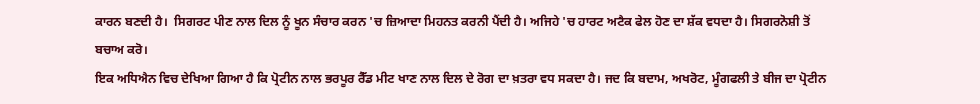ਕਾਰਨ ਬਣਦੀ ਹੈ।  ਸਿਗਰਟ ਪੀਣ ਨਾਲ ਦਿਲ ਨੂੰ ਖੂਨ ਸੰਚਾਰ ਕਰਨ 'ਚ ਜ਼ਿਆਦਾ ਮਿਹਨਤ ਕਰਨੀ ਪੈਂਦੀ ਹੈ। ਅਜਿਹੇ 'ਚ ਹਾਰਟ ਅਟੈਕ ਫੇਲ ਹੋਣ ਦਾ ਸ਼ੱਕ ਵਧਦਾ ਹੈ। ਸਿਗਰਨੋਸ਼ੀ ਤੋਂ ਬਚਾਅ ਕਰੋ।
ਇਕ ਅਧਿਐਨ ਵਿਚ ਦੇਖਿਆ ਗਿਆ ਹੈ ਕਿ ਪ੍ਰੋਟੀਨ ਨਾਲ ਭਰਪੂਰ ਰੈੱਡ ਮੀਟ ਖਾਣ ਨਾਲ ਦਿਲ ਦੇ ਰੋਗ ਦਾ ਖ਼ਤਰਾ ਵਧ ਸਕਦਾ ਹੈ। ਜਦ ਕਿ ਬਦਾਮ, ਅਖਰੋਟ, ਮੂੰਗਫਲੀ ਤੇ ਬੀਜ ਦਾ ਪ੍ਰੋਟੀਨ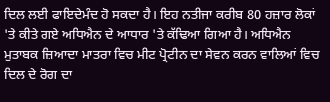ਦਿਲ ਲਈ ਫਾਇਦੇਮੰਦ ਹੋ ਸਕਦਾ ਹੈ। ਇਹ ਨਤੀਜਾ ਕਰੀਬ 80 ਹਜ਼ਾਰ ਲੋਕਾਂ 'ਤੇ ਕੀਤੇ ਗਏ ਅਧਿਐਨ ਦੇ ਆਧਾਰ 'ਤੇ ਕੱਢਿਆ ਗਿਆ ਹੈ। ਅਧਿਐਨ ਮੁਤਾਬਕ ਜ਼ਿਆਦਾ ਮਾਤਰਾ ਵਿਚ ਮੀਟ ਪ੍ਰੋਟੀਨ ਦਾ ਸੇਵਨ ਕਰਨ ਵਾਲਿਆਂ ਵਿਚ ਦਿਲ ਦੇ ਰੋਗ ਦਾ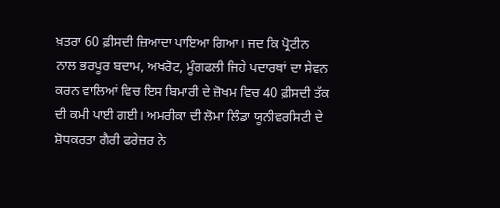ਖ਼ਤਰਾ 60 ਫ਼ੀਸਦੀ ਜ਼ਿਆਦਾ ਪਾਇਆ ਗਿਆ। ਜਦ ਕਿ ਪ੍ਰੋਟੀਨ ਨਾਲ ਭਰਪੂਰ ਬਦਾਮ, ਅਖਰੋਟ, ਮੂੰਗਫਲੀ ਜਿਹੇ ਪਦਾਰਥਾਂ ਦਾ ਸੇਵਨ ਕਰਨ ਵਾਲਿਆਂ ਵਿਚ ਇਸ ਬਿਮਾਰੀ ਦੇ ਜ਼ੋਖਮ ਵਿਚ 40 ਫ਼ੀਸਦੀ ਤੱਕ ਦੀ ਕਮੀ ਪਾਈ ਗਈ। ਅਮਰੀਕਾ ਦੀ ਲੋਮਾ ਲਿੰਡਾ ਯੂਨੀਵਰਸਿਟੀ ਦੇ ਸ਼ੋਧਕਰਤਾ ਗੈਰੀ ਫਰੇਜ਼ਰ ਨੇ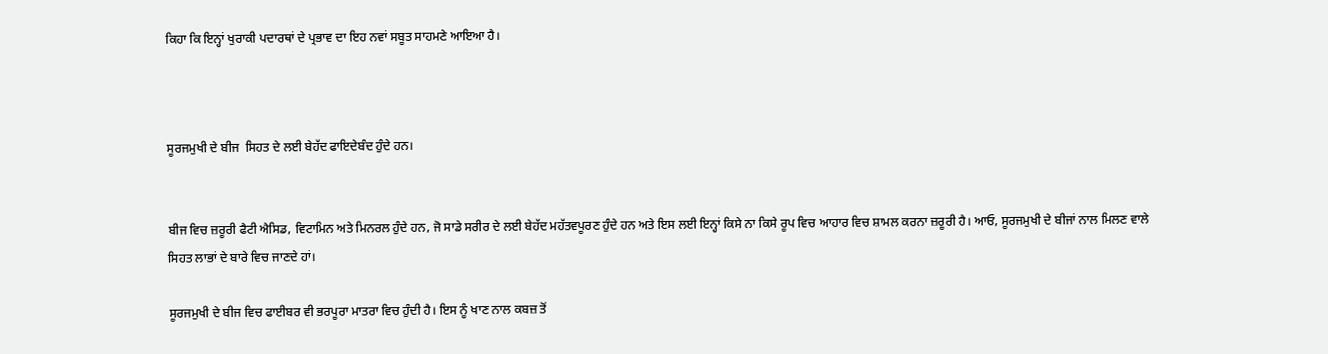ਕਿਹਾ ਕਿ ਇਨ੍ਹਾਂ ਖੁਰਾਕੀ ਪਦਾਰਥਾਂ ਦੇ ਪ੍ਰਭਾਵ ਦਾ ਇਹ ਨਵਾਂ ਸਬੂਤ ਸਾਹਮਣੇ ਆਇਆ ਹੈ।



ਸੂਰਜਮੁਖੀ ਦੇ ਬੀਜ  ਸਿਹਤ ਦੇ ਲਈ ਬੇਹੱਦ ਫਾਇਦੇਬੰਦ ਹੁੰਦੇ ਹਨ।


ਬੀਜ ਵਿਚ ਜ਼ਰੂਰੀ ਫੈਟੀ ਐਸਿਡ, ਵਿਟਾਮਿਨ ਅਤੇ ਮਿਨਰਲ ਹੁੰਦੇ ਹਨ, ਜੋ ਸਾਡੇ ਸਰੀਰ ਦੇ ਲਈ ਬੇਹੱਦ ਮਹੱਤਵਪੂਰਣ ਹੁੰਦੇ ਹਨ ਅਤੇ ਇਸ ਲਈ ਇਨ੍ਹਾਂ ਕਿਸੇ ਨਾ ਕਿਸੇ ਰੂਪ ਵਿਚ ਆਹਾਰ ਵਿਚ ਸ਼ਾਮਲ ਕਰਨਾ ਜ਼ਰੂਰੀ ਹੈ। ਆਓ, ਸੂਰਜਮੁਖੀ ਦੇ ਬੀਜਾਂ ਨਾਲ ਮਿਲਣ ਵਾਲੇ ਸਿਹਤ ਲਾਭਾਂ ਦੇ ਬਾਰੇ ਵਿਚ ਜਾਣਦੇ ਹਾਂ।

ਸੂਰਜਮੁਖੀ ਦੇ ਬੀਜ ਵਿਚ ਫਾਈਬਰ ਵੀ ਭਰਪੂਰਾ ਮਾਤਰਾ ਵਿਚ ਹੁੰਦੀ ਹੈ। ਇਸ ਨੂੰ ਖਾਣ ਨਾਲ ਕਬਜ਼ ਤੋਂ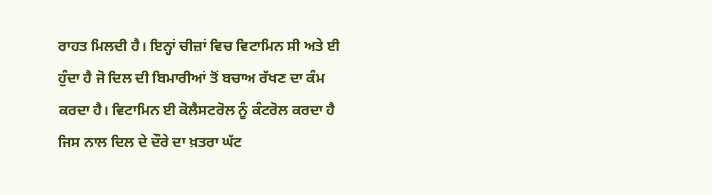ਰਾਹਤ ਮਿਲਦੀ ਹੈ। ਇਨ੍ਹਾਂ ਚੀਜ਼ਾਂ ਵਿਚ ਵਿਟਾਮਿਨ ਸੀ ਅਤੇ ਈ ਹੁੰਦਾ ਹੈ ਜੋ ਦਿਲ ਦੀ ਬਿਮਾਰੀਆਂ ਤੋਂ ਬਚਾਅ ਰੱਖਣ ਦਾ ਕੰਮ ਕਰਦਾ ਹੈ। ਵਿਟਾਮਿਨ ਈ ਕੋਲੈਸਟਰੋਲ ਨੂੰ ਕੰਟਰੋਲ ਕਰਦਾ ਹੈ ਜਿਸ ਨਾਲ ਦਿਲ ਦੇ ਦੌਰੇ ਦਾ ਖ਼ਤਰਾ ਘੱਟ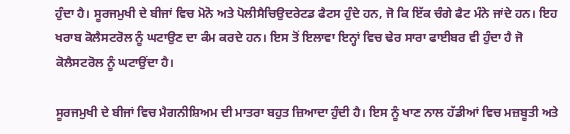ਹੁੰਦਾ ਹੈ। ਸੂਰਜਮੁਖੀ ਦੇ ਬੀਜਾਂ ਵਿਚ ਮੋਨੋ ਅਤੇ ਪੋਲੀਸੈਚਿਉਦਰੇਟਡ ਫੈਟਸ ਹੁੰਦੇ ਹਨ, ਜੋ ਕਿ ਇੱਕ ਚੰਗੇ ਫੈਟ ਮੰਨੇ ਜਾਂਦੇ ਹਨ। ਇਹ ਖਰਾਬ ਕੋਲੈਸਟਰੋਲ ਨੂੰ ਘਟਾਉਣ ਦਾ ਕੰਮ ਕਰਦੇ ਹਨ। ਇਸ ਤੋਂ ਇਲਾਵਾ ਇਨ੍ਹਾਂ ਵਿਚ ਢੇਰ ਸਾਰਾ ਫਾਈਬਰ ਵੀ ਹੁੰਦਾ ਹੈ ਜੋ ਕੋਲੈਸਟਰੋਲ ਨੂੰ ਘਟਾਉਂਦਾ ਹੈ।

ਸੂਰਜਮੁਖੀ ਦੇ ਬੀਜਾਂ ਵਿਚ ਮੈਗਨੀਸ਼ਿਅਮ ਦੀ ਮਾਤਰਾ ਬਹੁਤ ਜ਼ਿਆਦਾ ਹੁੰਦੀ ਹੈ। ਇਸ ਨੂੰ ਖਾਣ ਨਾਲ ਹੱਡੀਆਂ ਵਿਚ ਮਜ਼ਬੂਤੀ ਅਤੇ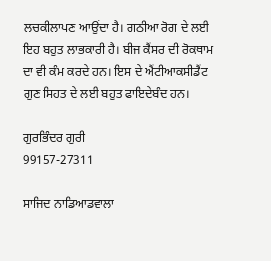ਲਚਕੀਲਾਪਣ ਆਉਂਦਾ ਹੈ। ਗਠੀਆ ਰੋਗ ਦੇ ਲਈ ਇਹ ਬਹੁਤ ਲਾਭਕਾਰੀ ਹੈ। ਬੀਜ ਕੈਂਸਰ ਦੀ ਰੋਕਥਾਮ ਦਾ ਵੀ ਕੰਮ ਕਰਦੇ ਹਨ। ਇਸ ਦੇ ਐਂਟੀਆਕਸੀਡੈਂਟ ਗੁਣ ਸਿਹਤ ਦੇ ਲਈ ਬਹੁਤ ਫਾਇਦੇਬੰਦ ਹਨ।

ਗੁਰਭਿੰਦਰ ਗੁਰੀ
99157-27311

ਸਾਜਿਦ ਨਾਡਿਆਡਵਾਲਾ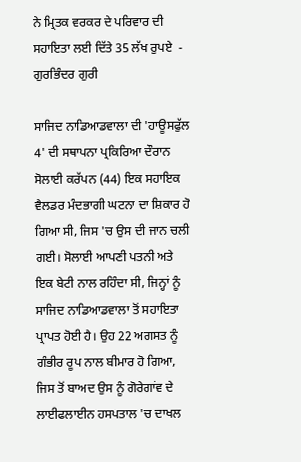ਨੇ ਮ੍ਰਿਤਕ ਵਰਕਰ ਦੇ ਪਰਿਵਾਰ ਦੀ ਸਹਾਇਤਾ ਲਈ ਦਿੱਤੇ 35 ਲੱਖ ਰੁਪਏ  - ਗੁਰਭਿੰਦਰ ਗੁਰੀ

ਸਾਜਿਦ ਨਾਡਿਆਡਵਾਲਾ ਦੀ 'ਹਾਊਸਫੁੱਲ 4' ਦੀ ਸਥਾਪਨਾ ਪ੍ਰਕਿਰਿਆ ਦੌਰਾਨ ਸੋਲਾਈ ਕਰੱਪਨ (44) ਇਕ ਸਹਾਇਕ ਵੈਲਡਰ ਮੰਦਭਾਗੀ ਘਟਨਾ ਦਾ ਸ਼ਿਕਾਰ ਹੋ ਗਿਆ ਸੀ, ਜਿਸ 'ਚ ਉਸ ਦੀ ਜਾਨ ਚਲੀ ਗਈ। ਸੋਲਾਈ ਆਪਣੀ ਪਤਨੀ ਅਤੇ ਇਕ ਬੇਟੀ ਨਾਲ ਰਹਿੰਦਾ ਸੀ, ਜਿਨ੍ਹਾਂ ਨੂੰ ਸਾਜਿਦ ਨਾਡਿਆਡਵਾਲਾ ਤੋਂ ਸਹਾਇਤਾ ਪ੍ਰਾਪਤ ਹੋਈ ਹੈ। ਉਹ 22 ਅਗਸਤ ਨੂੰ ਗੰਭੀਰ ਰੂਪ ਨਾਲ ਬੀਮਾਰ ਹੋ ਗਿਆ, ਜਿਸ ਤੋਂ ਬਾਅਦ ਉਸ ਨੂੰ ਗੋਰੇਗਾਂਵ ਦੇ ਲਾਈਫਲਾਈਨ ਹਸਪਤਾਲ 'ਚ ਦਾਖਲ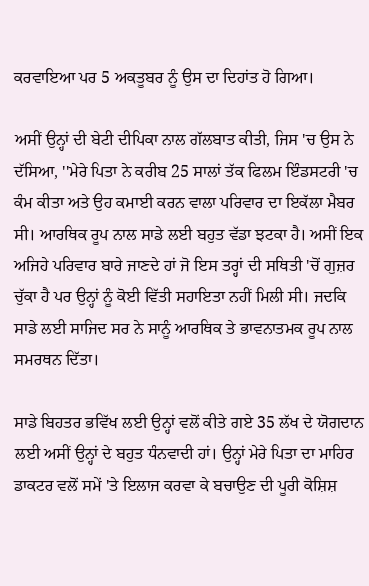ਕਰਵਾਇਆ ਪਰ 5 ਅਕਤੂਬਰ ਨੂੰ ਉਸ ਦਾ ਦਿਹਾਂਤ ਹੋ ਗਿਆ।

ਅਸੀਂ ਉਨ੍ਹਾਂ ਦੀ ਬੇਟੀ ਦੀਪਿਕਾ ਨਾਲ ਗੱਲਬਾਤ ਕੀਤੀ, ਜਿਸ 'ਚ ਉਸ ਨੇ ਦੱਸਿਆ, ''ਮੇਰੇ ਪਿਤਾ ਨੇ ਕਰੀਬ 25 ਸਾਲਾਂ ਤੱਕ ਫਿਲਮ ਇੰਡਸਟਰੀ 'ਚ ਕੰਮ ਕੀਤਾ ਅਤੇ ਉਹ ਕਮਾਈ ਕਰਨ ਵਾਲਾ ਪਰਿਵਾਰ ਦਾ ਇਕੱਲਾ ਮੈਬਰ ਸੀ। ਆਰਥਿਕ ਰੂਪ ਨਾਲ ਸਾਡੇ ਲਈ ਬਹੁਤ ਵੱਡਾ ਝਟਕਾ ਹੈ। ਅਸੀਂ ਇਕ ਅਜਿਹੇ ਪਰਿਵਾਰ ਬਾਰੇ ਜਾਣਦੇ ਹਾਂ ਜੋ ਇਸ ਤਰ੍ਹਾਂ ਦੀ ਸਥਿਤੀ 'ਚੋਂ ਗੁਜ਼ਰ ਚੁੱਕਾ ਹੈ ਪਰ ਉਨ੍ਹਾਂ ਨੂੰ ਕੋਈ ਵਿੱਤੀ ਸਹਾਇਤਾ ਨਹੀਂ ਮਿਲੀ ਸੀ। ਜਦਕਿ ਸਾਡੇ ਲਈ ਸਾਜਿਦ ਸਰ ਨੇ ਸਾਨੂੰ ਆਰਥਿਕ ਤੇ ਭਾਵਨਾਤਮਕ ਰੂਪ ਨਾਲ ਸਮਰਥਨ ਦਿੱਤਾ।

ਸਾਡੇ ਬਿਹਤਰ ਭਵਿੱਖ ਲਈ ਉਨ੍ਹਾਂ ਵਲੋਂ ਕੀਤੇ ਗਏ 35 ਲੱਖ ਦੇ ਯੋਗਦਾਨ ਲਈ ਅਸੀਂ ਉਨ੍ਹਾਂ ਦੇ ਬਹੁਤ ਧੰਨਵਾਦੀ ਹਾਂ। ਉਨ੍ਹਾਂ ਮੇਰੇ ਪਿਤਾ ਦਾ ਮਾਹਿਰ ਡਾਕਟਰ ਵਲੋਂ ਸਮੇਂ 'ਤੇ ਇਲਾਜ ਕਰਵਾ ਕੇ ਬਚਾਉਣ ਦੀ ਪੂਰੀ ਕੋਸ਼ਿਸ਼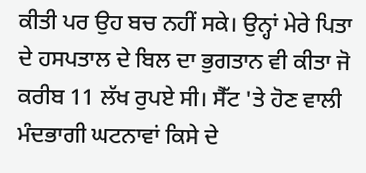ਕੀਤੀ ਪਰ ਉਹ ਬਚ ਨਹੀਂ ਸਕੇ। ਉਨ੍ਹਾਂ ਮੇਰੇ ਪਿਤਾ ਦੇ ਹਸਪਤਾਲ ਦੇ ਬਿਲ ਦਾ ਭੁਗਤਾਨ ਵੀ ਕੀਤਾ ਜੋ ਕਰੀਬ 11 ਲੱਖ ਰੁਪਏ ਸੀ। ਸੈੱਟ 'ਤੇ ਹੋਣ ਵਾਲੀ ਮੰਦਭਾਗੀ ਘਟਨਾਵਾਂ ਕਿਸੇ ਦੇ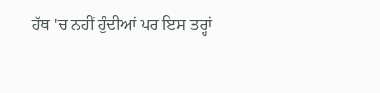ਹੱਥ 'ਚ ਨਹੀਂ ਹੁੰਦੀਆਂ ਪਰ ਇਸ ਤਰ੍ਹਾਂ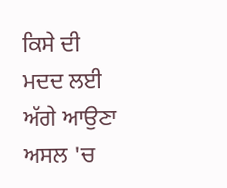ਕਿਸੇ ਦੀ ਮਦਦ ਲਈ ਅੱਗੇ ਆਉਣਾ ਅਸਲ 'ਚ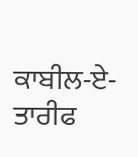ਕਾਬੀਲ-ਏ-ਤਾਰੀਫ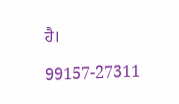ਹੈ।

99157-27311